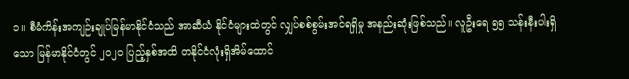၁။ စီမံကိန်းအကျဉ်းချုပ်မြန်မာနိုင်ငံသည် အာဆီယံ နိုင်ငံများထဲတွင် လျှပ်စစ်စွမ်းအင်ရရှိမှု အနည်းဆုံးဖြစ်သည်။ လူဦးရေ ၅၅ သန်းနီးပါးရှိသော မြန်မာနိုင်ငံတွင် ၂၀၂၀ ပြည့်နှစ်အထိ တနိုင်ငံလုံးရှိအိမ်ထောင်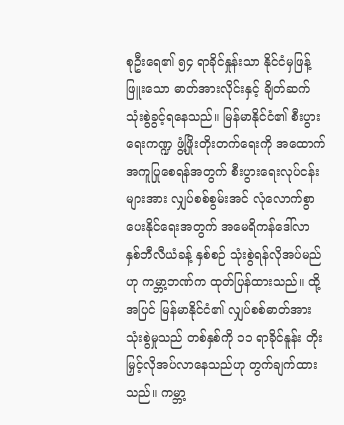စုဦးရေ၏ ၅၄ ရာခိုင်နှုန်းသာ နိုင်ငံမှဖြန့်ဖြူးသော ဓာတ်အားလိုင်းနှင့် ချိတ်ဆက်သုံးစွဲခွင့်ရနေသည်။ မြန်မာနိုင်ငံ၏ စီးပွားရေးကဏ္ဍ ဖွံ့ဖြိုးတိုးတက်ရေးကို အထောက် အကူပြုစေရန်အတွက် စီးပွားရေးလုပ်ငန်းများအား လျှပ်စစ်စွမ်းအင် လုံလောက်စွာပေးနိုင်ရေးအတွက် အမေရိကန်ဒေါ်လာ နှစ်ဘီလီယံခန့် နှစ်စဉ် သုံးစွဲရန်လိုအပ်မည်ဟု ကမ္ဘာ့ဘဏ်က ထုတ်ပြန်ထားသည်။ ထို့အပြင် မြန်မာနိုင်ငံ၏ လျှပ်စစ်ဓာတ်အားသုံးစွဲမှုသည် တစ်နှစ်ကို ၁၁ ရာခိုင်နူန်း တိုးမြှင့်လိုအပ်လာနေသည်ဟု တွက်ချက်ထားသည်။ ကမ္ဘာ့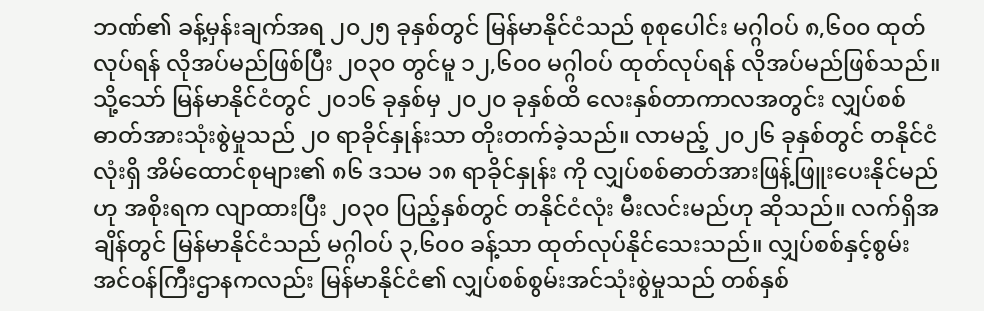ဘဏ်၏ ခန့်မှန်းချက်အရ ၂၀၂၅ ခုနှစ်တွင် မြန်မာနိုင်ငံသည် စုစုပေါင်း မဂ္ဂါဝပ် ၈,၆၀၀ ထုတ်လုပ်ရန် လိုအပ်မည်ဖြစ်ပြီး ၂၀၃၀ တွင်မူ ၁၂,၆၀၀ မဂ္ဂါဝပ် ထုတ်လုပ်ရန် လိုအပ်မည်ဖြစ်သည်။သို့သော် မြန်မာနိုင်ငံတွင် ၂၀၁၆ ခုနှစ်မှ ၂၀၂၀ ခုနှစ်ထိ လေးနှစ်တာကာလအတွင်း လျှပ်စစ်ဓာတ်အားသုံးစွဲမှုသည် ၂၀ ရာခိုင်နှုန်းသာ တိုးတက်ခဲ့သည်။ လာမည့် ၂၀၂၆ ခုနှစ်တွင် တနိုင်ငံလုံးရှိ အိမ်ထောင်စုများ၏ ၈၆ ဒသမ ၁၈ ရာခိုင်နှုန်း ကို လျှပ်စစ်ဓာတ်အားဖြန့်ဖြူးပေးနိုင်မည်ဟု အစိုးရက လျာထားပြီး ၂၀၃၀ ပြည့်နှစ်တွင် တနိုင်ငံလုံး မီးလင်းမည်ဟု ဆိုသည်။ လက်ရှိအချိန်တွင် မြန်မာနိုင်ငံသည် မဂ္ဂါဝပ် ၃,၆၀၀ ခန့်သာ ထုတ်လုပ်နိုင်သေးသည်။ လျှပ်စစ်နှင့်စွမ်းအင်ဝန်ကြီးဌာနကလည်း မြန်မာနိုင်ငံ၏ လျှပ်စစ်စွမ်းအင်သုံးစွဲမှုသည် တစ်နှစ်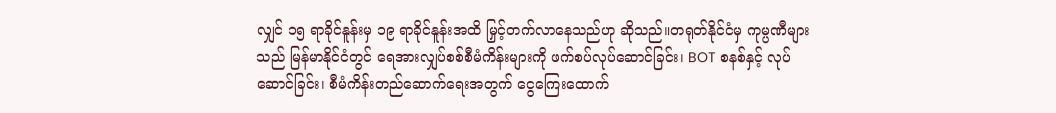လျှင် ၁၅ ရာခိုင်နူန်းမှ ၁၉ ရာခိုင်နူန်းအထိ မြှင့်တက်လာနေသည်ဟု ဆိုသည်။တရုတ်နိုင်ငံမှ ကုမ္ပဏီများသည် မြန်မာနိုင်ငံတွင် ရေအားလျှပ်စစ်စီမံကိန်းများကို ဖက်စပ်လုပ်ဆောင်ခြင်း၊ BOT စနစ်နှင့် လုပ်ဆောင်ခြင်း၊ စီမံကိန်းတည်ဆောက်ရေးအတွက် ငွေကြေးထောက်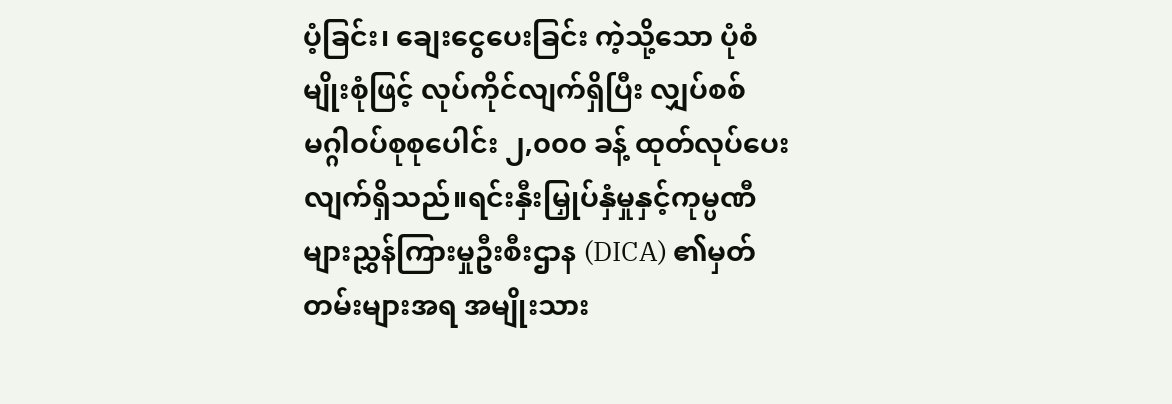ပံ့ခြင်း၊ ချေးငွေပေးခြင်း ကဲ့သို့သော ပုံစံမျိုးစုံဖြင့် လုပ်ကိုင်လျက်ရှိပြီး လျှပ်စစ်မဂ္ဂါဝပ်စုစုပေါင်း ၂,၀၀၀ ခန့် ထုတ်လုပ်ပေးလျက်ရှိသည်။ရင်းနှီးမြှုပ်နှံမှုနှင့်ကုမ္ပဏီများညွှန်ကြားမှုဦးစီးဌာန (DICA) ၏မှတ်တမ်းများအရ အမျိုးသား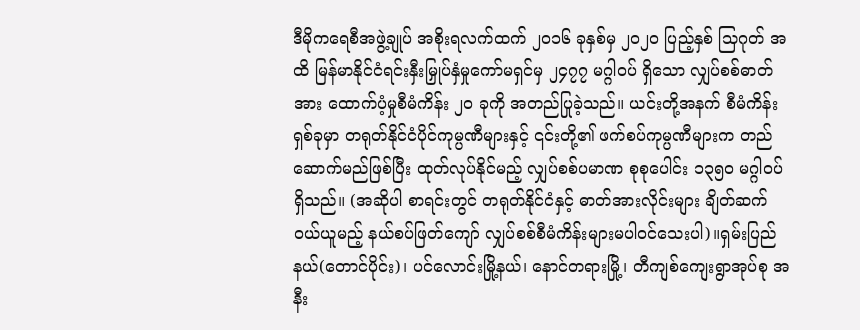ဒီမိုကရေစီအဖွဲ့ချုပ် အစိုးရလက်ထက် ၂၀၁၆ ခုနှစ်မှ ၂၀၂၀ ပြည့်နှစ် သြဂုတ် အထိ မြန်မာနိုင်ငံရင်းနှီးမြှုပ်နှံမှုကော်မရှင်မှ ၂၄၇၇ မဂ္ဂါဝပ် ရှိသော လျှပ်စစ်ဓာတ်အား ထောက်ပံ့မှုစီမံကိန်း ၂၀ ခုကို အတည်ပြုခဲ့သည်။ ယင်းတို့အနက် စီမံကိန်း ရှစ်ခုမှာ တရုတ်နိုင်ငံပိုင်ကုမ္ပဏီများနှင့် ၎င်းတို့၏ ဖက်စပ်ကုမ္ပဏီများက တည်ဆောက်မည်ဖြစ်ပြီး ထုတ်လုပ်နိုင်မည့် လျှပ်စစ်ပမာဏ စုစုပေါင်း ၁၃၅၀ မဂ္ဂါဝပ် ရှိသည်။ (အဆိုပါ စာရင်းတွင် တရုတ်နိုင်ငံနှင့် ဓာတ်အားလိုင်းများ ချိတ်ဆက် ဝယ်ယူမည့် နယ်စပ်ဖြတ်ကျော် လျှပ်စစ်စီမံကိန်းများမပါဝင်သေးပါ)။ရှမ်းပြည်နယ်(တောင်ပိုင်း)၊ ပင်လောင်းမြို့နယ်၊ နောင်တရားမြို့၊ တီကျစ်ကျေးရွာအုပ်စု အနီး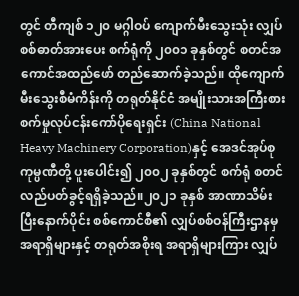တွင် တီကျစ် ၁၂၀ မဂ္ဂါဝပ် ကျောက်မီးသွေးသုံး လျှပ်စစ်ဓာတ်အားပေး စက်ရုံကို ၂၀၀၁ ခုနှစ်တွင် စတင်အကောင်အထည်ဖော် တည်ဆောက်ခဲ့သည်။ ထိုကျောက်မီးသွေးစီမံကိန်းကို တရုတ်နိုင်ငံ အမျိုးသားအကြီးစားစက်မှုလုပ်ငန်းကော်ပိုရေးရှင်း (China National Heavy Machinery Corporation)နှင့် အေဒင်အုပ်စု ကုမ္ပဏီတို့ ပူးပေါင်း၍ ၂၀၀၂ ခုနှစ်တွင် စက်ရုံ စတင်လည်ပတ်ခွင့်ရရှိခဲ့သည်။၂၀၂၁ ခုနှစ် အာဏာသိမ်းပြီးနောက်ပိုင်း စစ်ကောင်စီ၏ လျှပ်စစ်ဝန်ကြီးဌာနမှ အရာရှိများနှင့် တရုတ်အစိုးရ အရာရှိများကြား လျှပ်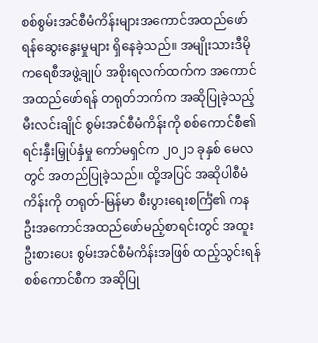စစ်စွမ်းအင်စီမံကိန်းများအကောင်အထည်ဖော်ရန်ဆွေးနွေးမှုများ ရှိနေခဲ့သည်။ အမျိုးသားဒီမိုကရေစီအဖွဲ့ချုပ် အစိုးရလက်ထက်က အကောင်အထည်ဖော်ရန် တရုတ်ဘက်က အဆိုပြုခဲ့သည့် မီးလင်းချိုင် စွမ်းအင်စီမံကိန်းကို စစ်ကောင်စီ၏ ရင်းနှီးမြှုပ်နှံမှု ကော်မရှင်က ၂၀၂၁ ခုနှစ် မေလတွင် အတည်ပြုခဲ့သည်။ ထို့အပြင် အဆိုပါစီမံကိန်းကို တရုတ်-မြန်မာ စီးပွားရေးစင်္ကြံ၏ ကနဦးအကောင်အထည်ဖော်မည့်စာရင်းတွင် အထူးဦးစားပေး စွမ်းအင်စီမံကိန်းအဖြစ် ထည့်သွင်းရန် စစ်ကောင်စီက အဆိုပြု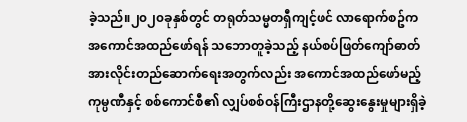ခဲ့သည်။၂၀၂၀ခုနှစ်တွင် တရုတ်သမ္မတရှီကျင့်ဖင် လာရောက်စဥ်က အကောင်အထည်ဖော်ရန် သဘောတူခဲ့သည့် နယ်စပ်ဖြတ်ကျော်ဓာတ်အားလိုင်းတည်ဆောက်ရေးအတွက်လည်း အကောင်အထည်ဖော်မည့် ကုမ္ပဏီနှင့် စစ်ကောင်စီ၏ လျှပ်စစ်ဝန်ကြီးဌာနတို့ဆွေးနွေးမှုများရှိခဲ့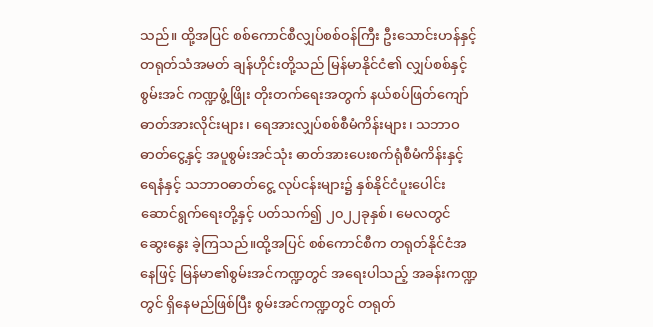သည်။ ထို့အပြင် စစ်ကောင်စီလျှပ်စစ်ဝန်ကြီး ဦးသောင်းဟန်နှင့် တရုတ်သံအမတ် ချန်ဟိုင်းတို့သည် မြန်မာနိုင်ငံ၏ လျှပ်စစ်နှင့်စွမ်းအင် ကဏ္ဍဖွံ့ဖြိုး တိုးတက်ရေးအတွက် နယ်စပ်ဖြတ်ကျော် ဓာတ်အားလိုင်းများ၊ ရေအားလျှပ်စစ်စီမံကိန်းများ၊ သဘာဝဓာတ်ငွေ့နှင့် အပူစွမ်းအင်သုံး ဓာတ်အားပေးစက်ရုံစီမံကိန်းနှင့် ရေနံနှင့် သဘာဝဓာတ်ငွေ့ လုပ်ငန်းများ၌ နှစ်နိုင်ငံပူးပေါင်း ဆောင်ရွက်ရေးတို့နှင့် ပတ်သက်၍ ၂၀၂၂ခုနှစ်၊ မေလတွင် ဆွေးနွေး ခဲ့ကြသည်။ထို့အပြင် စစ်ကောင်စီက တရုတ်နိုင်ငံအနေဖြင့် မြန်မာ၏စွမ်းအင်ကဏ္ဍတွင် အရေးပါသည့် အခန်းကဏ္ဍတွင် ရှိနေမည်ဖြစ်ပြီး စွမ်းအင်ကဏ္ဍတွင် တရုတ်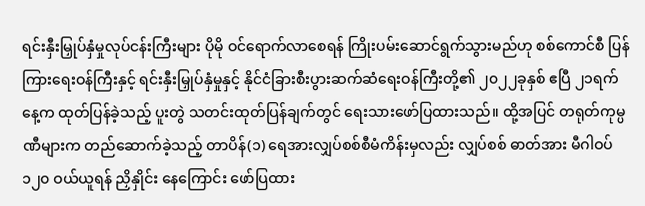ရင်းနှီးမြှုပ်နှံမှုလုပ်ငန်းကြီးများ ပိုမို ဝင်ရောက်လာစေရန် ကြိုးပမ်းဆောင်ရွက်သွားမည်ဟု စစ်ကောင်စီ ပြန်ကြားရေးဝန်ကြီးနှင့် ရင်းနှီးမြှုပ်နှံမှုနှင့် နိုင်ငံခြားစီးပွားဆက်ဆံရေးဝန်ကြီးတို့၏ ၂၀၂၂ခုနှစ် ဧပြီ ၂၁ရက်နေ့က ထုတ်ပြန်ခဲ့သည့် ပူးတွဲ သတင်းထုတ်ပြန်ချက်တွင် ရေးသားဖော်ပြထားသည်။ ထို့အပြင် တရုတ်ကုမ္ပဏီများက တည်ဆောက်ခဲ့သည့် တာပိန်(၁) ရေအားလျှပ်စစ်စီမံကိန်းမှလည်း လျှပ်စစ် ဓာတ်အား မီဂါဝပ် ၁၂၀ ဝယ်ယူရန် ညှိနှိုင်း နေကြောင်း ဖော်ပြထား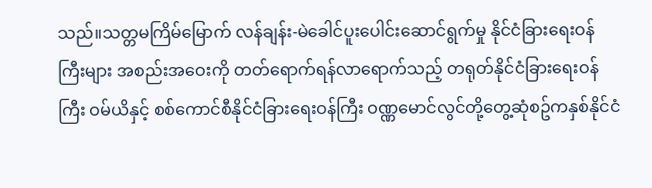သည်။သတ္တမကြိမ်မြောက် လန်ချန်း-မဲခေါင်ပူးပေါင်းဆောင်ရွက်မှု နိုင်ငံခြားရေးဝန်ကြီးများ အစည်းအဝေးကို တတ်ရောက်ရန်လာရောက်သည့် တရုတ်နိုင်ငံခြားရေးဝန်ကြီး ဝမ်ယိနှင့် စစ်ကောင်စီနိုင်ငံခြားရေးဝန်ကြီး ဝဏ္ဏမောင်လွင်တို့တွေ့ဆုံစဥ်ကနှစ်နိုင်ငံ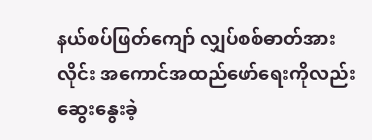နယ်စပ်ဖြတ်ကျော် လျှပ်စစ်ဓာတ်အားလိုင်း အကောင်အထည်ဖော်ရေးကိုလည်း ဆွေးနွေးခဲ့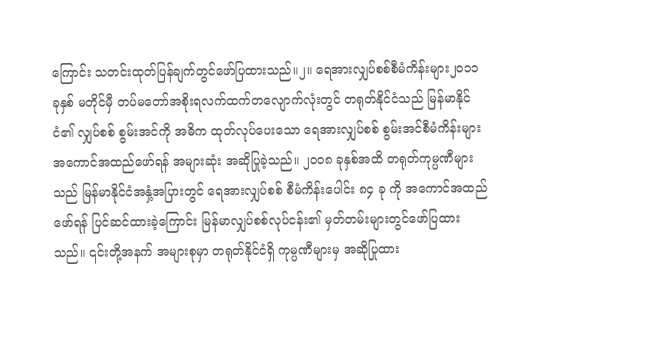ကြောင်း သတင်းထုတ်ပြန်ချက်တွင်ဖော်ပြထားသည်။၂။ ရေအားလျှပ်စစ်စီမံကိန်းများ၂၀၁၁ ခုနှစ် မတိုင်မှီ တပ်မတော်အစိုးရလက်ထက်တလျောက်လုံးတွင် တရုတ်နိုင်ငံသည် မြန်မာနိုင်ငံ၏ လျှပ်စစ် စွမ်းအင်ကို အဓိက ထုတ်လုပ်ပေးသော ရေအားလျှပ်စစ် စွမ်းအင်စီမံကိန်းများ အကောင်အထည်ဖော်ရန် အများဆုံး အဆိုပြုခဲ့သည်။ ၂၀၀၈ ခုနှစ်အထိ တရုတ်ကုမ္ပဏီများသည် မြန်မာနိုင်ငံအနှံ့အပြားတွင် ရေအားလျှပ်စစ် စီမံကိန်းပေါင်း ၈၄ ခု ကို အကောင်အထည်ဖော်ရန် ပြင်ဆင်ထားခဲ့ကြောင်း မြန်မာလျှပ်စစ်လုပ်ငန်း၏ မှတ်တမ်းများတွင်ဖော်ပြထားသည်။ ၎င်းတို့အနက် အများစုမှာ တရုတ်နိုင်ငံရှိ ကုမ္ပဏီများမှ အဆိုပြုထား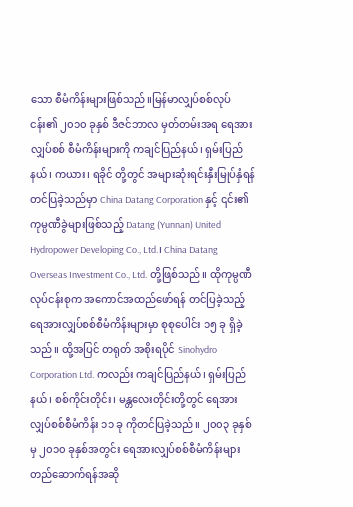သော စီမံကိန်းများဖြစ်သည်။မြန်မာလျှပ်စစ်လုပ်ငန်း၏ ၂၀၁၀ ခုနှစ် ဒီဇင်ဘာလ မှတ်တမ်းအရ ရေအားလျှပ်စစ် စီမံကိန်းများကို ကချင်ပြည်နယ်၊ ရှမ်းပြည်နယ်၊ ကယား၊ ရခိုင် တို့တွင် အများဆုံးရင်းနှီးမြုပ်နှံရန် တင်ပြခဲ့သည်မှာ China Datang Corporation နှင့် ၎င်း၏ကုမ္ပဏီခွဲများဖြစ်သည့် Datang (Yunnan) United Hydropower Developing Co., Ltd.၊ China Datang Overseas Investment Co., Ltd. တို့ဖြစ်သည်။ ထိုကုမ္ပဏီလုပ်ငန်းစုက အကောင်အထည်ဖော်ရန် တင်ပြခဲ့သည့် ရေအားလျှပ်စစ်စီမံကိန်းများမှာ စုစုပေါင်း ၁၅ ခု ရှိခဲ့သည်။ ထို့အပြင် တရုတ် အစိုးရပိုင် Sinohydro Corporation Ltd. ကလည်း ကချင်ပြည်နယ်၊ ရှမ်းပြည်နယ်၊ စစ်ကိုင်းတိုင်း၊ မန္တလေးတိုင်းတို့တွင် ရေအားလျှပ်စစ်စီမံကိန်း ၁၁ ခု ကိုတင်ပြခဲ့သည်။ ၂၀၀၃ ခုနှစ်မှ ၂၀၁၀ ခုနှစ်အတွင်း ရေအားလျှပ်စစ်စီမံကိန်းများ တည်ဆောက်ရန်အဆို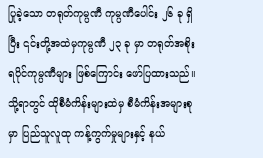ပြုခဲ့သော တရုတ်ကုမ္ပဏီ ကုမ္ပဏီပေါင်း ၂၆ ခု ရှိပြီး ၎င်းတို့အထဲမှကုမ္ပဏီ ၂၃ ခု မှာ တရုတ်အစိုးရပိုင်ကုမ္ပဏီများ ဖြစ်ကြောင်း ဖော်ပြထားသည်။ သို့ရာတွင် ထိုစီမံကိန်းများထဲမှ စီမံကိန်းအများစုမှာ ပြည်သူလူထု ကန့်ကွက်မှုများနှင့် နယ်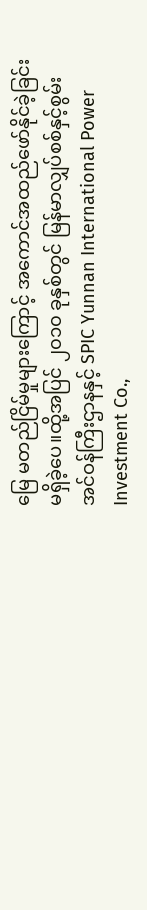မြေ မတည်ငြိမ်မှုများကြောင့် အကောင်အထည်ဖော်နိုင်ခဲ့ခြင်း မရှိခဲ့ပေ။ထို့အပြင် ၂၀၁၀ ခုနှစ်တွင် မြန်မာလျှပ်စစ်နှင့်စွမ်းအင်ဝန်ကြီးဌာနနှင့် SPIC Yunnan International Power Investment Co.,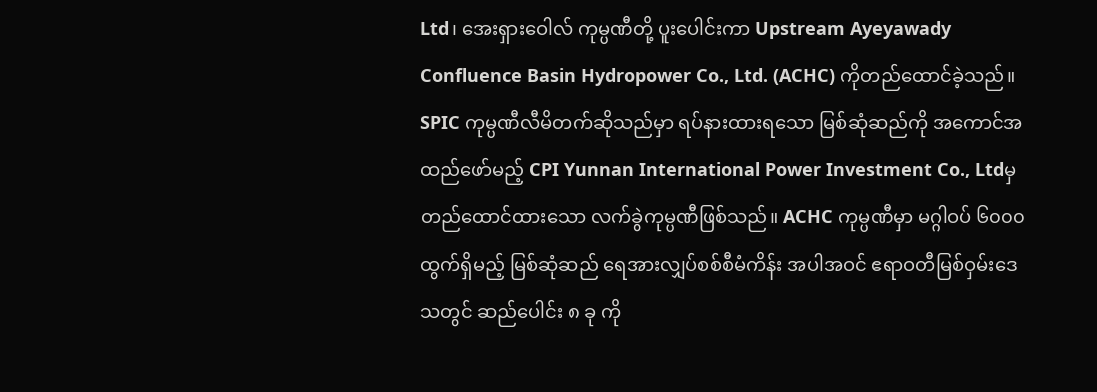Ltd၊ အေးရှားဝေါလ် ကုမ္ပဏီတို့ ပူးပေါင်းကာ Upstream Ayeyawady Confluence Basin Hydropower Co., Ltd. (ACHC) ကိုတည်ထောင်ခဲ့သည်။ SPIC ကုမ္ပဏီလီမိတက်ဆိုသည်မှာ ရပ်နားထားရသော မြစ်ဆုံဆည်ကို အကောင်အထည်ဖော်မည့် CPI Yunnan International Power Investment Co., Ltdမှ တည်ထောင်ထားသော လက်ခွဲကုမ္ပဏီဖြစ်သည်။ ACHC ကုမ္ပဏီမှာ မဂ္ဂါဝပ် ၆၀၀၀ ထွက်ရှိမည့် မြစ်ဆုံဆည် ရေအားလျှပ်စစ်စီမံကိန်း အပါအဝင် ဧရာဝတီမြစ်ဝှမ်းဒေသတွင် ဆည်ပေါင်း ၈ ခု ကို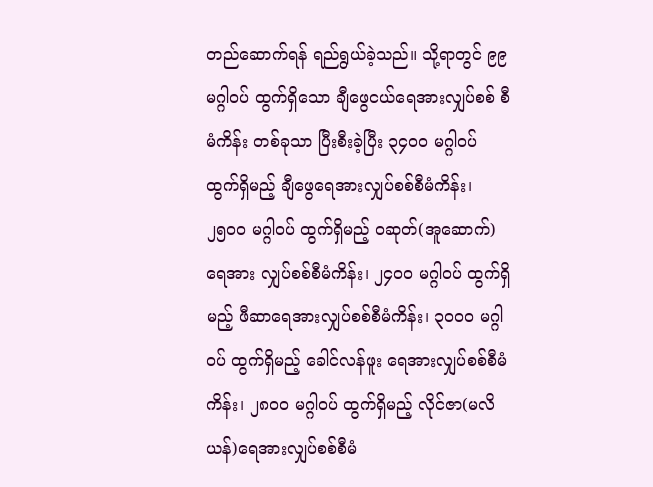တည်ဆောက်ရန် ရည်ရွယ်ခဲ့သည်။ သို့ရာတွင် ၉၉ မဂ္ဂါဝပ် ထွက်ရှိသော ချီဖွေငယ်ရေအားလျှပ်စစ် စီမံကိန်း တစ်ခုသာ ပြီးစီးခဲ့ပြီး ၃၄၀၀ မဂ္ဂါဝပ် ထွက်ရှိမည့် ချီဖွေရေအားလျှပ်စစ်စီမံကိန်း၊ ၂၅၀၀ မဂ္ဂါဝပ် ထွက်ရှိမည့် ဝဆုတ်(အူဆောက်)ရေအား လျှပ်စစ်စီမံကိန်း၊ ၂၄၀၀ မဂ္ဂါဝပ် ထွက်ရှိမည့် ဖီဆာရေအားလျှပ်စစ်စီမံကိန်း၊ ၃၀၀၀ မဂ္ဂါဝပ် ထွက်ရှိမည့် ခေါင်လန်ဖူး ရေအားလျှပ်စစ်စီမံကိန်း၊ ၂၈၀၀ မဂ္ဂါဝပ် ထွက်ရှိမည့် လိုင်ဇာ(မလိယန်)ရေအားလျှပ်စစ်စီမံ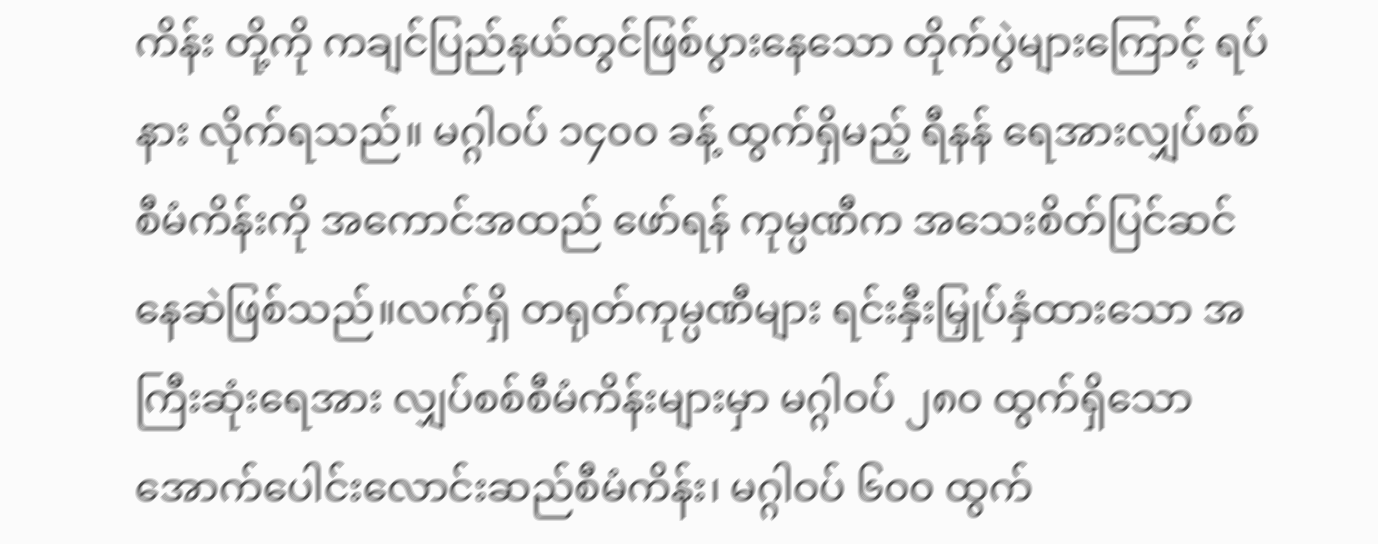ကိန်း တို့ကို ကချင်ပြည်နယ်တွင်ဖြစ်ပွားနေသော တိုက်ပွဲများကြောင့် ရပ်နား လိုက်ရသည်။ မဂ္ဂါဝပ် ၁၄၀၀ ခန့် ထွက်ရှိမည့် ရီနန် ရေအားလျှပ်စစ်စီမံကိန်းကို အကောင်အထည် ဖော်ရန် ကုမ္ပဏီက အသေးစိတ်ပြင်ဆင်နေဆဲဖြစ်သည်။လက်ရှိ တရုတ်ကုမ္ပဏီများ ရင်းနှီးမြှုပ်နှံထားသော အကြီးဆုံးရေအား လျှပ်စစ်စီမံကိန်းများမှာ မဂ္ဂါဝပ် ၂၈၀ ထွက်ရှိသော အောက်ပေါင်းလောင်းဆည်စီမံကိန်း၊ မဂ္ဂါဝပ် ၆၀၀ ထွက်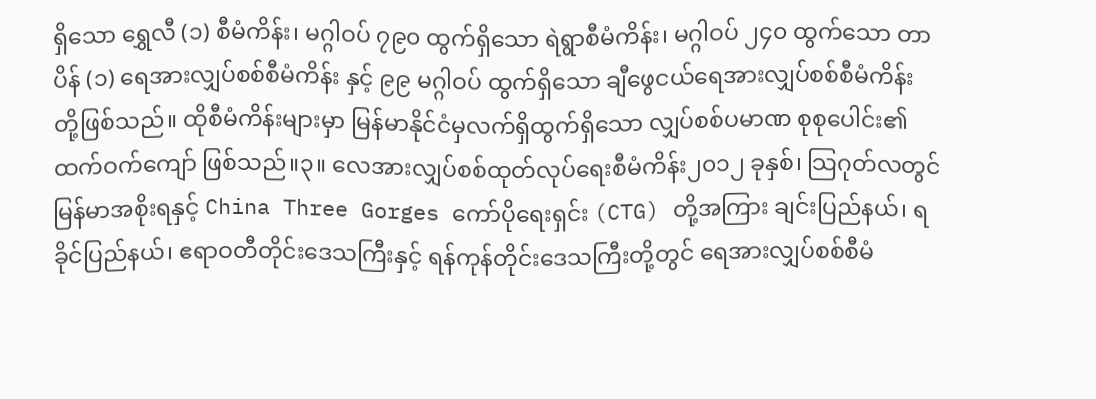ရှိသော ရွှေလီ (၁) စီမံကိန်း၊ မဂ္ဂါဝပ် ၇၉၀ ထွက်ရှိသော ရဲရွာစီမံကိန်း၊ မဂ္ဂါဝပ် ၂၄၀ ထွက်သော တာပိန် (၁) ရေအားလျှပ်စစ်စီမံကိန်း နှင့် ၉၉ မဂ္ဂါဝပ် ထွက်ရှိသော ချီဖွေငယ်ရေအားလျှပ်စစ်စီမံကိန်း တို့ဖြစ်သည်။ ထိုစီမံကိန်းများမှာ မြန်မာနိုင်ငံမှလက်ရှိထွက်ရှိသော လျှပ်စစ်ပမာဏ စုစုပေါင်း၏ ထက်ဝက်ကျော် ဖြစ်သည်။၃။ လေအားလျှပ်စစ်ထုတ်လုပ်ရေးစီမံကိန်း၂၀၁၂ ခုနှစ်၊ သြဂုတ်လတွင် မြန်မာအစိုးရနှင့် China Three Gorges ကော်ပိုရေးရှင်း (CTG) တို့အကြား ချင်းပြည်နယ်၊ ရခိုင်ပြည်နယ်၊ ဧရာဝတီတိုင်းဒေသကြီးနှင့် ရန်ကုန်တိုင်းဒေသကြီးတို့တွင် ရေအားလျှပ်စစ်စီမံ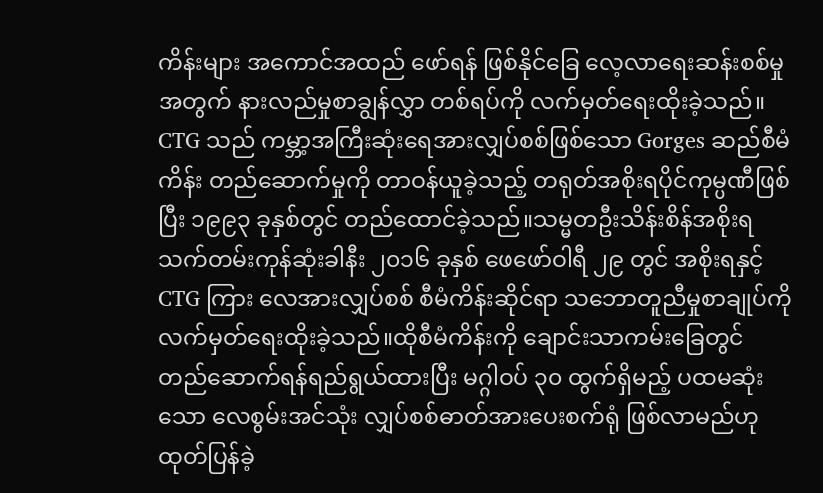ကိန်းများ အကောင်အထည် ဖော်ရန် ဖြစ်နိုင်ခြေ လေ့လာရေးဆန်းစစ်မှုအတွက် နားလည်မှုစာချွန်လွှာ တစ်ရပ်ကို လက်မှတ်ရေးထိုးခဲ့သည်။ CTG သည် ကမ္ဘာ့အကြီးဆုံးရေအားလျှပ်စစ်ဖြစ်သော Gorges ဆည်စီမံကိန်း တည်ဆောက်မှုကို တာဝန်ယူခဲ့သည့် တရုတ်အစိုးရပိုင်ကုမ္ပဏီဖြစ်ပြီး ၁၉၉၃ ခုနှစ်တွင် တည်ထောင်ခဲ့သည်။သမ္မတဦးသိန်းစိန်အစိုးရ သက်တမ်းကုန်ဆုံးခါနီး ၂၀၁၆ ခုနှစ် ဖေဖော်ဝါရီ ၂၉ တွင် အစိုးရနှင့် CTG ကြား လေအားလျှပ်စစ် စီမံကိန်းဆိုင်ရာ သဘောတူညီမှုစာချုပ်ကိုလက်မှတ်ရေးထိုးခဲ့သည်။ထိုစီမံကိန်းကို ချောင်းသာကမ်းခြေတွင် တည်ဆောက်ရန်ရည်ရွယ်ထားပြီး မဂ္ဂါဝပ် ၃၀ ထွက်ရှိမည့် ပထမဆုံးသော လေစွမ်းအင်သုံး လျှပ်စစ်ဓာတ်အားပေးစက်ရုံ ဖြစ်လာမည်ဟု ထုတ်ပြန်ခဲ့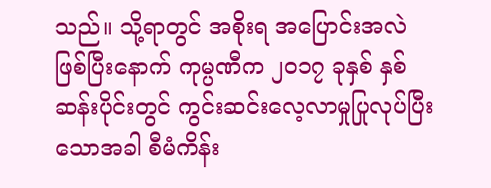သည်။ သို့ရာတွင် အစိုးရ အပြောင်းအလဲ ဖြစ်ပြီးနောက် ကုမ္ပဏီက ၂၀၁၇ ခုနှစ် နှစ်ဆန်းပိုင်းတွင် ကွင်းဆင်းလေ့လာမှုပြုလုပ်ပြီးသောအခါ စီမံကိန်း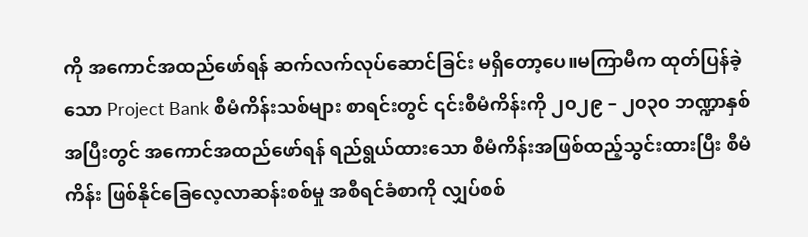ကို အကောင်အထည်ဖော်ရန် ဆက်လက်လုပ်ဆောင်ခြင်း မရှိတော့ပေ။မကြာမီက ထုတ်ပြန်ခဲ့သော Project Bank စီမံကိန်းသစ်များ စာရင်းတွင် ၎င်းစီမံကိန်းကို ၂၀၂၉ – ၂၀၃၀ ဘဏ္ဍာနှစ်အပြီးတွင် အကောင်အထည်ဖော်ရန် ရည်ရွယ်ထားသော စီမံကိန်းအဖြစ်ထည့်သွင်းထားပြီး စီမံကိန်း ဖြစ်နိုင်ခြေလေ့လာဆန်းစစ်မှု အစီရင်ခံစာကို လျှပ်စစ်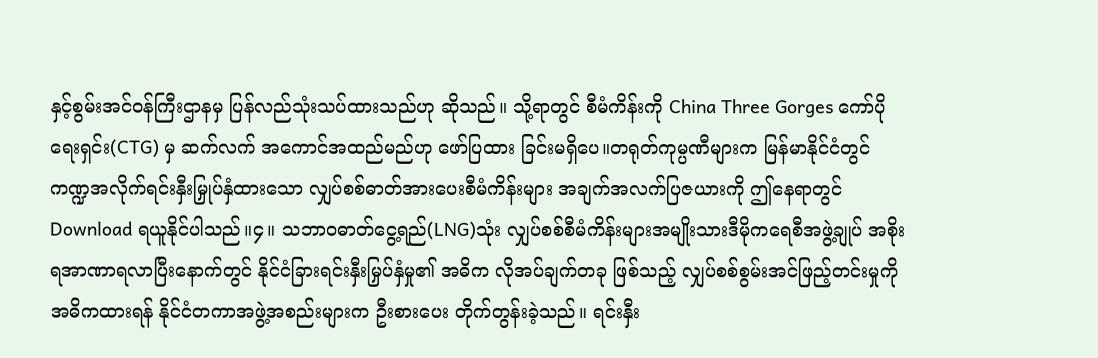နှင့်စွမ်းအင်ဝန်ကြီးဌာနမှ ပြန်လည်သုံးသပ်ထားသည်ဟု ဆိုသည်။ သို့ရာတွင် စီမံကိန်းကို China Three Gorges ကော်ပိုရေးရှင်း(CTG) မှ ဆက်လက် အကောင်အထည်မည်ဟု ဖော်ပြထား ခြင်းမရှိပေ။တရုတ်ကုမ္ပဏီများက မြန်မာနိုင်ငံတွင် ကဏ္ဍအလိုက်ရင်းနှီးမြှုပ်နှံထားသော လျှပ်စစ်ဓာတ်အားပေးစီမံကိန်းများ အချက်အလက်ပြဇယားကို ဤနေရာတွင် Download ရယူနိုင်ပါသည်။၄။ သဘာဝဓာတ်ငွေ့ရည်(LNG)သုံး လျှပ်စစ်စီမံကိန်းများအမျိုးသားဒီမိုကရေစီအဖွဲ့ချုပ် အစိုးရအာဏာရလာပြီးနောက်တွင် နိုင်ငံခြားရင်းနှီးမြှပ်နှံမှု၏ အဓိက လိုအပ်ချက်တခု ဖြစ်သည့် လျှပ်စစ်စွမ်းအင်ဖြည့်တင်းမှုကို အဓိကထားရန် နိုင်ငံတကာအဖွဲ့အစည်းများက ဦးစားပေး တိုက်တွန်းခဲ့သည်။ ရင်းနှီး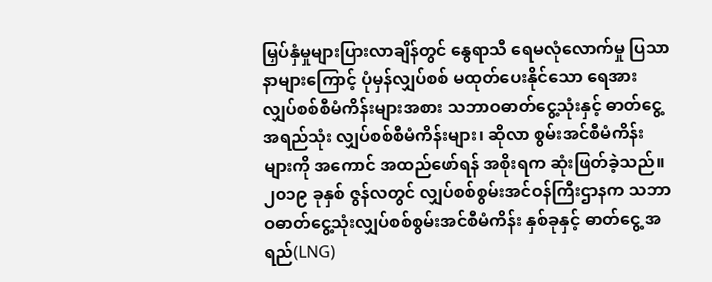မြှပ်နှံမှုများပြားလာချိန်တွင် နွေရာသီ ရေမလုံလောက်မှု ပြသာနာများကြောင့် ပုံမှန်လျှပ်စစ် မထုတ်ပေးနိုင်သော ရေအားလျှပ်စစ်စီမံကိန်းများအစား သဘာဝဓာတ်ငွေ့သုံးနှင့် ဓာတ်ငွေ့အရည်သုံး လျှပ်စစ်စီမံကိန်းများ၊ ဆိုလာ စွမ်းအင်စီမံကိန်းများကို အကောင် အထည်ဖော်ရန် အစိုးရက ဆုံးဖြတ်ခဲ့သည်။၂၀၁၉ ခုနှစ် ဇွန်လတွင် လျှပ်စစ်စွမ်းအင်ဝန်ကြီးဌာနက သဘာဝဓာတ်ငွေ့သုံးလျှပ်စစ်စွမ်းအင်စီမံကိန်း နှစ်ခုနှင့် ဓာတ်ငွေ့ အရည်(LNG)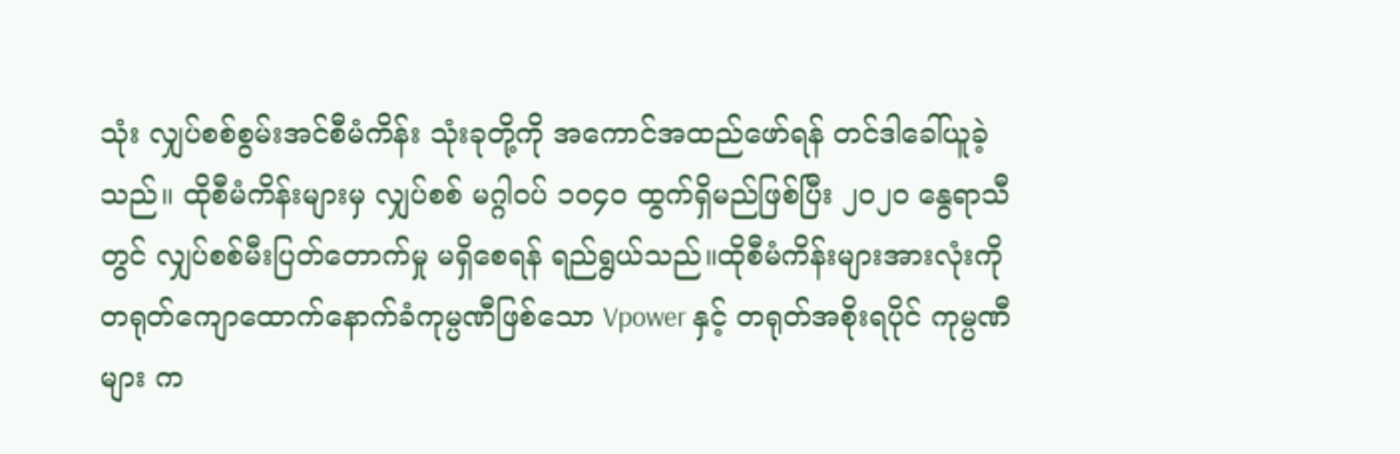သုံး လျှပ်စစ်စွမ်းအင်စီမံကိန်း သုံးခုတို့ကို အကောင်အထည်ဖော်ရန် တင်ဒါခေါ်ယူခဲ့သည်။ ထိုစီမံကိန်းများမှ လျှပ်စစ် မဂ္ဂါဝပ် ၁၀၄၀ ထွက်ရှိမည်ဖြစ်ပြီး ၂၀၂၀ နွေရာသီတွင် လျှပ်စစ်မီးပြတ်တောက်မှု မရှိစေရန် ရည်ရွယ်သည်။ထိုစီမံကိန်းများအားလုံးကို တရုတ်ကျောထောက်နောက်ခံကုမ္ပဏီဖြစ်သော Vpower နှင့် တရုတ်အစိုးရပိုင် ကုမ္ပဏီများ က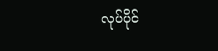လုပ်ပိုင်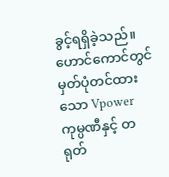ခွင့်ရရှိခဲ့သည်။ ဟောင်ကောင်တွင် မှတ်ပုံတင်ထားသော Vpower ကုမ္ပဏီနှင့် တရုတ်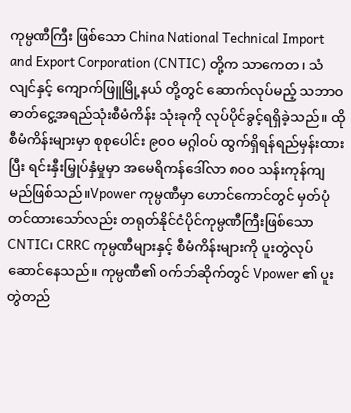ကုမ္ပဏီကြီး ဖြစ်သော China National Technical Import and Export Corporation (CNTIC) တို့က သာကေတ၊ သံလျင်နှင့် ကျောက်ဖြူမြို့နယ် တို့တွင် ဆောက်လုပ်မည့် သဘာဝဓာတ်ငွေ့အရည်သုံးစီမံကိန်း သုံးခုကို လုပ်ပိုင်ခွင့်ရရှိခဲ့သည်။ ထိုစီမံကိန်းများမှာ စုစုပေါင်း ၉၀၀ မဂ္ဂါဝပ် ထွက်ရှိရန်ရည်မှန်းထားပြီး ရင်းနှီးမြှုပ်နှံမှုမှာ အမေရိကန်ဒေါ်လာ ၈၀၀ သန်းကုန်ကျမည်ဖြစ်သည်။Vpower ကုမ္ပဏီမှာ ဟောင်ကောင်တွင် မှတ်ပုံတင်ထားသော်လည်း တရုတ်နိုင်ငံပိုင်ကုမ္ပဏီကြီးဖြစ်သော CNTIC၊ CRRC ကုမ္ပဏီများနှင့် စီမံကိန်းများကို ပူးတွဲလုပ်ဆောင်နေသည်။ ကုမ္ပဏီ၏ ၀က်ဘ်ဆိုက်တွင် Vpower ၏ ပူးတွဲတည်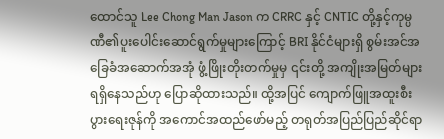ထောင်သူ Lee Chong Man Jason က CRRC နှင့် CNTIC တို့နှင့်ကုမ္ပဏီ၏ပူးပေါင်းဆောင်ရွက်မှုများကြောင့် BRI နိုင်ငံများရှိ စွမ်းအင်အခြေခံအဆောက်အအုံ ဖွံ့ဖြိုးတိုးတက်မှုမှ ၎င်းတို့ အကျိုးအမြတ်များရရှိနေသည်ဟု ပြောဆိုထားသည်။ ထို့အပြင် ကျောက်ဖြူအထူးစီးပွားရေးဇုန်ကို အကောင်အထည်ဖော်မည့် တရုတ်အပြည်ပြည်ဆိုင်ရာ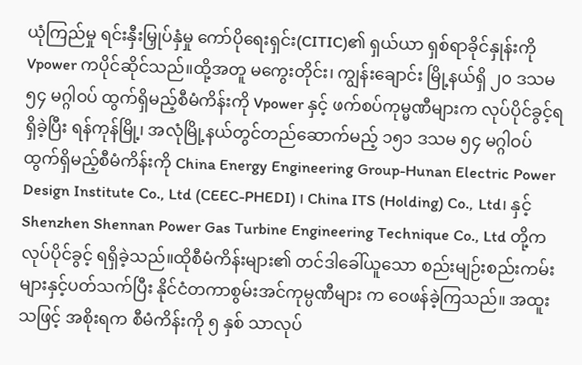ယုံကြည်မှု ရင်းနှီးမြှုပ်နှံမှု ကော်ပိုရေးရှင်း(CITIC)၏ ရှယ်ယာ ရှစ်ရာခိုင်နှုန်းကို Vpower ကပိုင်ဆိုင်သည်။ထို့အတူ မကွေးတိုင်း၊ ကျွန်းချောင်း မြို့နယ်ရှိ ၂၀ ဒသမ ၅၄ မဂ္ဂါဝပ် ထွက်ရှိမည့်စီမံကိန်းကို Vpower နှင့် ဖက်စပ်ကုမ္မဏီများက လုပ်ပိုင်ခွင့်ရရှိခဲ့ပြီး ရန်ကုန်မြို့၊ အလုံမြို့နယ်တွင်တည်ဆောက်မည့် ၁၅၁ ဒသမ ၅၄ မဂ္ဂါဝပ် ထွက်ရှိမည့်စီမံကိန်းကို China Energy Engineering Group-Hunan Electric Power Design Institute Co., Ltd (CEEC-PHEDI) ၊ China ITS (Holding) Co., Ltd၊ နှင့် Shenzhen Shennan Power Gas Turbine Engineering Technique Co., Ltd တို့က လုပ်ပိုင်ခွင့် ရရှိခဲ့သည်။ထိုစီမံကိန်းများ၏ တင်ဒါခေါ်ယူသော စည်းမျဉ်းစည်းကမ်းများနှင့်ပတ်သက်ပြီး နိုင်ငံတကာစွမ်းအင်ကုမ္ပဏီများ က ဝေဖန်ခဲ့ကြသည်။ အထူးသဖြင့် အစိုးရက စီမံကိန်းကို ၅ နှစ် သာလုပ်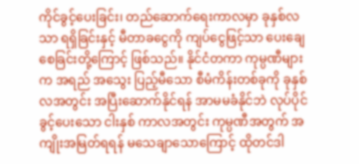ကိုင်ခွင့်ပေးခြင်း၊ တည်ဆောက်ရေးကာလမှာ ခုနှစ်လသာ ရရှိခြင်းနှင့် မီတာခငွေကို ကျပ်ငွေဖြင့်သာ ပေးချေစေခြင်းတို့ကြောင့် ဖြစ်သည်။ နိုင်ငံတကာ ကုမ္ပဏီများက အရည် အသွေး ပြည့်မီသော စီမံကိန်းတစ်ခုကို ခုနှစ်လအတွင်း အပြီးဆောက်နိုင်ရန် အာမမခံနိုင်ဘဲ လုပ်ပိုင်ခွင့်ပေးသော ငါးနှစ် ကာလအတွင်း ကုမ္ပဏီအတွက် အကျိုးအမြတ်ရရန် မသေချာသောကြောင့် ထိုတင်ဒါ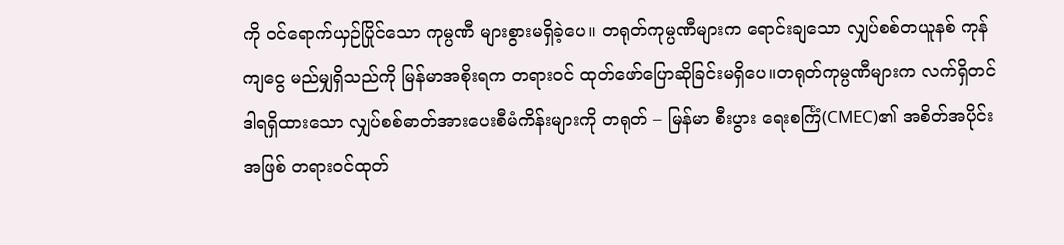ကို ဝင်ရောက်ယှဉ်ပြိုင်သော ကုမ္ပဏီ များစွားမရှိခဲ့ပေ။ တရုတ်ကုမ္ပဏီများက ရောင်းချသော လျှပ်စစ်တယူနစ် ကုန်ကျငွေ မည်မျှရှိသည်ကို မြန်မာအစိုးရက တရားဝင် ထုတ်ဖော်ပြောဆိုခြင်းမရှိပေ။တရုတ်ကုမ္ပဏီများက လက်ရှိတင်ဒါရရှိထားသော လျှပ်စစ်ဓာတ်အားပေးစီမံကိန်းများကို တရုတ် – မြန်မာ စီးပွား ရေးစင်္ကြံ(CMEC)၏ အစိတ်အပိုင်းအဖြစ် တရားဝင်ထုတ်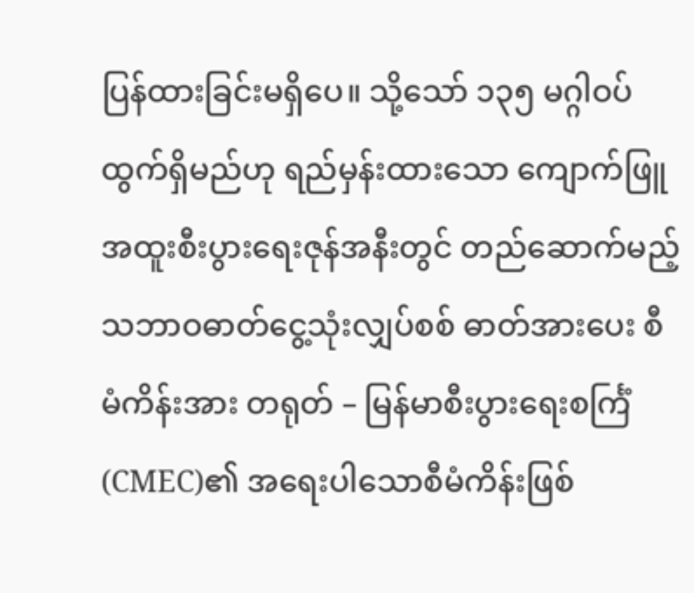ပြန်ထားခြင်းမရှိပေ။ သို့သော် ၁၃၅ မဂ္ဂါဝပ် ထွက်ရှိမည်ဟု ရည်မှန်းထားသော ကျောက်ဖြူအထူးစီးပွားရေးဇုန်အနီးတွင် တည်ဆောက်မည့် သဘာဝဓာတ်ငွေ့သုံးလျှပ်စစ် ဓာတ်အားပေး စီမံကိန်းအား တရုတ် – မြန်မာစီးပွားရေးစင်္ကြံ(CMEC)၏ အရေးပါသောစီမံကိန်းဖြစ်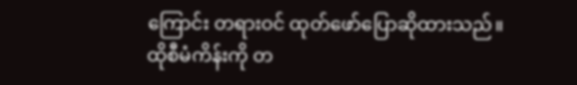ကြောင်း တရားဝင် ထုတ်ဖော်ပြောဆိုထားသည်။ ထိုစီမံကိန်းကို တ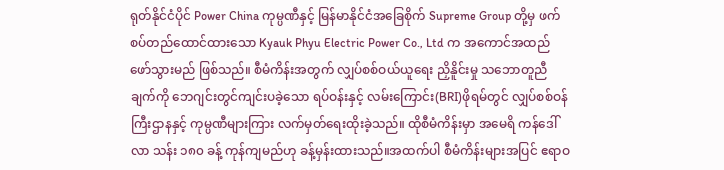ရုတ်နိုင်ငံပိုင် Power China ကုမ္ပဏီနှင့် မြန်မာနိုင်ငံအခြေစိုက် Supreme Group တို့မှ ဖက်စပ်တည်ထောင်ထားသော Kyauk Phyu Electric Power Co., Ltd က အကောင်အထည်ဖော်သွားမည် ဖြစ်သည်။ စီမံကိန်းအတွက် လျှပ်စစ်ဝယ်ယူရေး ညှိနိူင်းမှု သဘောတူညီချက်ကို ဘေဂျင်းတွင်ကျင်းပခဲ့သော ရပ်ဝန်းနှင့် လမ်းကြောင်း(BRI)ဖိုရမ်တွင် လျှပ်စစ်ဝန်ကြီးဌာနနှင့် ကုမ္ပဏီများကြား လက်မှတ်ရေးထိုးခဲ့သည်။ ထိုစီမံကိန်းမှာ အမေရိ ကန်ဒေါ်လာ သန်း ၁၈၀ ခန့် ကုန်ကျမည်ဟု ခန့်မှန်းထားသည်။အထက်ပါ စီမံကိန်းများအပြင် ဧရာဝ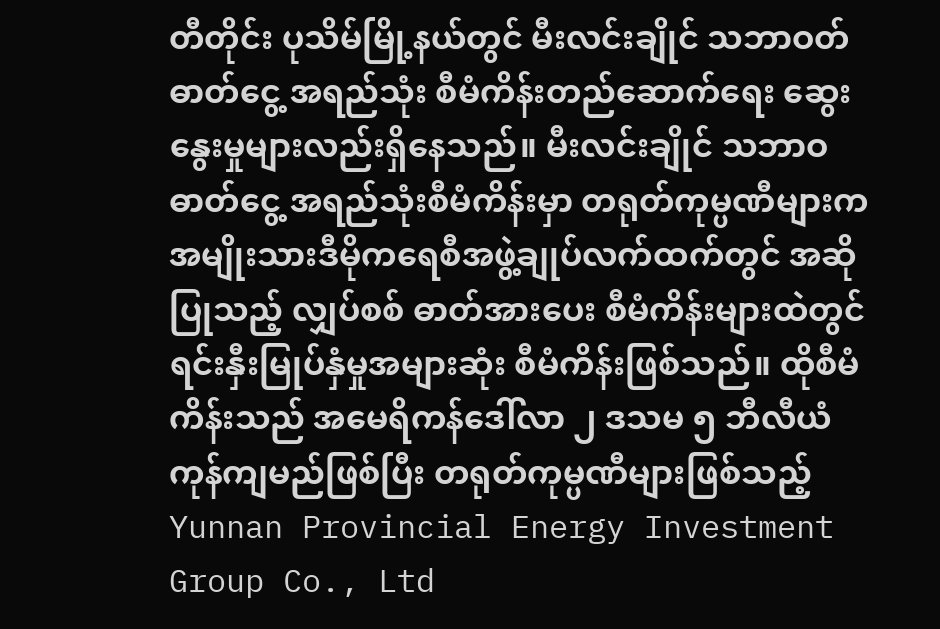တီတိုင်း ပုသိမ်မြို့နယ်တွင် မီးလင်းချိုင် သဘာဝတ်ဓာတ်ငွေ့ အရည်သုံး စီမံကိန်းတည်ဆောက်ရေး ဆွေးနွေးမှုများလည်းရှိနေသည်။ မီးလင်းချိုင် သဘာဝဓာတ်ငွေ့ အရည်သုံးစီမံကိန်းမှာ တရုတ်ကုမ္ပဏီများက အမျိုးသားဒီမိုကရေစီအဖွဲ့ချုပ်လက်ထက်တွင် အဆိုပြုသည့် လျှပ်စစ် ဓာတ်အားပေး စီမံကိန်းများထဲတွင် ရင်းနှီးမြုပ်နှံမှုအများဆုံး စီမံကိန်းဖြစ်သည်။ ထိုစီမံကိန်းသည် အမေရိကန်ဒေါ်လာ ၂ ဒသမ ၅ ဘီလီယံ ကုန်ကျမည်ဖြစ်ပြီး တရုတ်ကုမ္ပဏီများဖြစ်သည့် Yunnan Provincial Energy Investment Group Co., Ltd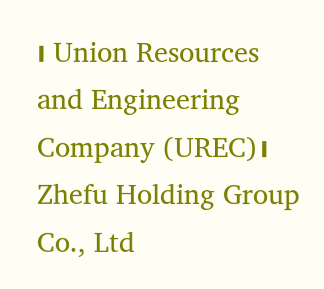၊ Union Resources and Engineering Company (UREC)၊ Zhefu Holding Group Co., Ltd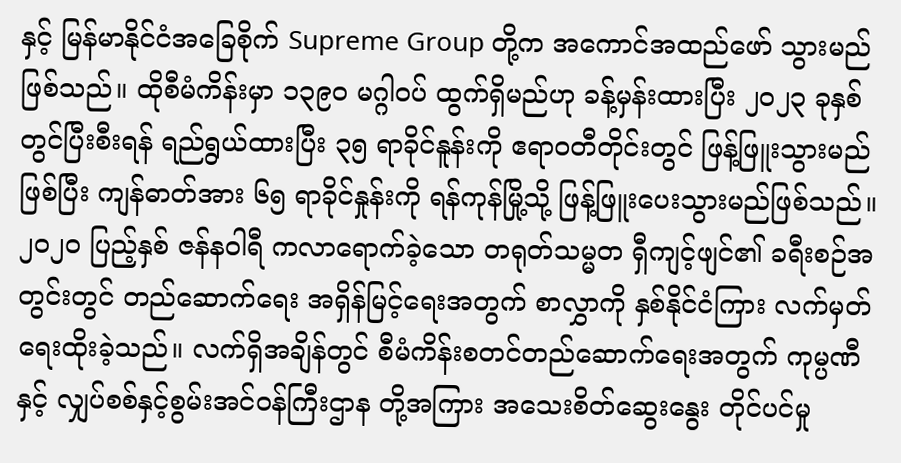နှင့် မြန်မာနိုင်ငံအခြေစိုက် Supreme Group တို့က အကောင်အထည်ဖော် သွားမည်ဖြစ်သည်။ ထိုစီမံကိန်းမှာ ၁၃၉၀ မဂ္ဂါဝပ် ထွက်ရှိမည်ဟု ခန့်မှန်းထားပြီး ၂၀၂၃ ခုနှစ်တွင်ပြီးစီးရန် ရည်ရွယ်ထားပြီး ၃၅ ရာခိုင်နူန်းကို ဧရာဝတီတိုင်းတွင် ဖြန့်ဖြူးသွားမည်ဖြစ်ပြီး ကျန်ဓာတ်အား ၆၅ ရာခိုင်နှုန်းကို ရန်ကုန်မြို့သို့ ဖြန့်ဖြူးပေးသွားမည်ဖြစ်သည်။၂၀၂၀ ပြည့်နှစ် ဇန်နဝါရီ ကလာရောက်ခဲ့သော တရုတ်သမ္မတ ရှီကျင့်ဖျင်၏ ခရီးစဉ်အတွင်းတွင် တည်ဆောက်ရေး အရှိန်မြင့်ရေးအတွက် စာလွှာကို နှစ်နိုင်ငံကြား လက်မှတ်ရေးထိုးခဲ့သည်။ လက်ရှိအချိန်တွင် စီမံကိန်းစတင်တည်ဆောက်ရေးအတွက် ကုမ္ပဏီနှင့် လျှပ်စစ်နှင့်စွမ်းအင်ဝန်ကြီးဌာန တို့အကြား အသေးစိတ်ဆွေးနွေး တိုင်ပင်မှု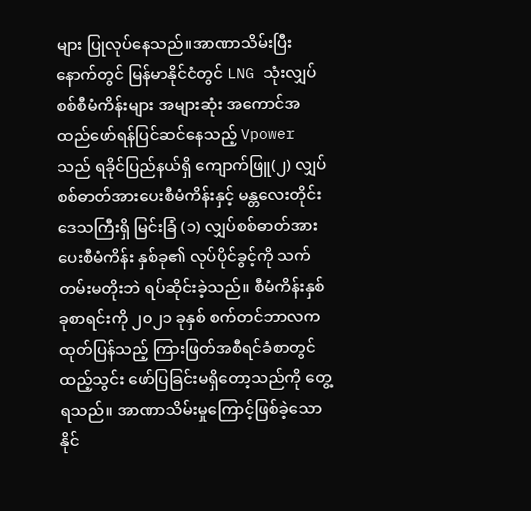များ ပြုလုပ်နေသည်။အာဏာသိမ်းပြီးနောက်တွင် မြန်မာနိုင်ငံတွင် LNG သုံးလျှပ်စစ်စီမံကိန်းများ အများဆုံး အကောင်အထည်ဖော်ရန်ပြင်ဆင်နေသည့် Vpower သည် ရခိုင်ပြည်နယ်ရှိ ကျောက်ဖြူ(၂) လျှပ်စစ်ဓာတ်အားပေးစီမံကိန်းနှင့် မန္တလေးတိုင်းဒေသကြီးရှိ မြင်းခြံ (၁) လျှပ်စစ်ဓာတ်အားပေးစီမံကိန်း နှစ်ခု၏ လုပ်ပိုင်ခွင့်ကို သက်တမ်းမတိုးဘဲ ရပ်ဆိုင်းခဲ့သည်။ စီမံကိန်းနှစ်ခုစာရင်းကို ၂၀၂၁ ခုနှစ် စက်တင်ဘာလက ထုတ်ပြန်သည့် ကြားဖြတ်အစီရင်ခံစာတွင် ထည့်သွင်း ဖော်ပြခြင်းမရှိတော့သည်ကို တွေ့ရသည်။ အာဏာသိမ်းမှုကြောင့်ဖြစ်ခဲ့သော နိုင်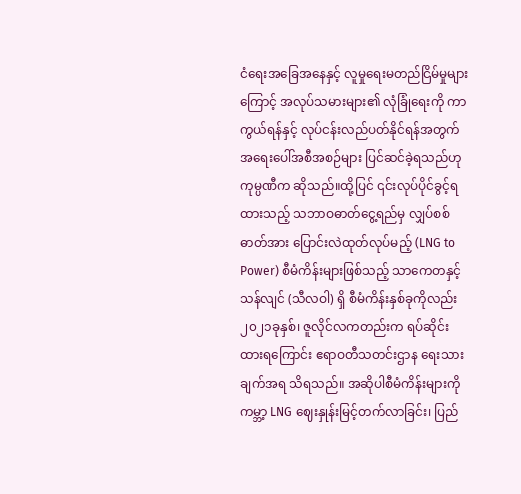ငံရေးအခြေအနေနှင့် လူမှုရေးမတည်ငြိမ်မှုများကြောင့် အလုပ်သမားများ၏ လုံခြုံရေးကို ကာကွယ်ရန်နှင့် လုပ်ငန်းလည်ပတ်နိုင်ရန်အတွက် အရေးပေါ်အစီအစဉ်များ ပြင်ဆင်ခဲ့ရသည်ဟု ကုမ္ပဏီက ဆိုသည်။ထို့ပြင် ၎င်းလုပ်ပိုင်ခွင့်ရထားသည့် သဘာဝဓာတ်ငွေ့ရည်မှ လျှပ်စစ်ဓာတ်အား ပြောင်းလဲထုတ်လုပ်မည့် (LNG to Power) စီမံကိန်းများဖြစ်သည့် သာကေတနှင့် သန်လျင် (သီလဝါ) ရှိ စီမံကိန်းနှစ်ခုကိုလည်း ၂၀၂၁ခုနှစ်၊ ဇူလိုင်လကတည်းက ရပ်ဆိုင်းထားရကြောင်း ဧရာဝတီသတင်းဌာန ရေးသားချက်အရ သိရသည်။ အဆိုပါစီမံကိန်းများကို ကမ္ဘာ့ LNG ဈေးနှုန်းမြင့်တက်လာခြင်း၊ ပြည်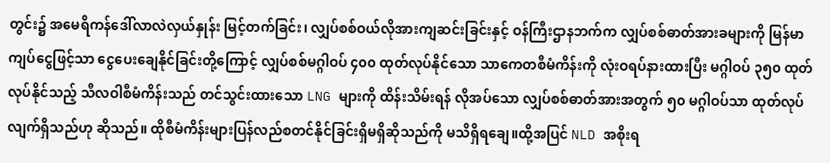တွင်း၌ အမေရိကန်ဒေါ်လာလဲလှယ်နှုန်း မြင့်တက်ခြင်း၊ လျှပ်စစ်ဝယ်လိုအားကျဆင်းခြင်းနှင့် ဝန်ကြီးဌာနဘက်က လျှပ်စစ်ဓာတ်အားခများကို မြန်မာကျပ်ငွေဖြင့်သာ ငွေပေးချေနိုင်ခြင်းတို့ကြောင့် လျှပ်စစ်မဂ္ဂါဝပ် ၄၀၀ ထုတ်လုပ်နိုင်သော သာကေတစီမံကိန်းကို လုံးဝရပ်နားထားပြီး မဂ္ဂါဝပ် ၃၅၀ ထုတ်လုပ်နိုင်သည့် သီလဝါစီမံကိန်းသည် တင်သွင်းထားသော LNG များကို ထိန်းသိမ်းရန် လိုအပ်သော လျှပ်စစ်ဓာတ်အားအတွက် ၅၀ မဂ္ဂါဝပ်သာ ထုတ်လုပ်လျက်ရှိသည်ဟု ဆိုသည်။ ထိုစီမံကိန်းများပြန်လည်စတင်နိုင်ခြင်းရှိမရှိဆိုသည်ကို မသိရှိရချေ။ထို့အပြင် NLD အစိုးရ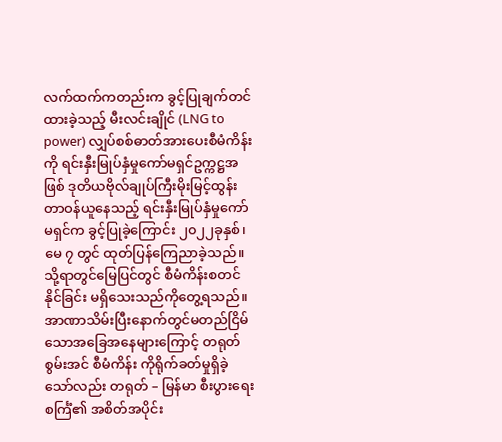လက်ထက်ကတည်းက ခွင့်ပြုချက်တင်ထားခဲ့သည့် မီးလင်းချိုင် (LNG to power) လျှပ်စစ်ဓာတ်အားပေးစီမံကိန်းကို ရင်းနှီးမြုပ်နှံမှုကော်မရှင်ဥက္ကဋ္ဌအဖြစ် ဒုတိယဗိုလ်ချုပ်ကြီးမိုးမြင့်ထွန်း တာဝန်ယူနေသည့် ရင်းနှီးမြုပ်နှံမှုကော်မရှင်က ခွင့်ပြုခဲ့ကြောင်း ၂၀၂၂ခုနှစ်၊ မေ ၇ တွင် ထုတ်ပြန်ကြေညာခဲ့သည်။ သို့ရာတွင်မြေပြင်တွင် စီမံကိန်းစတင်နိုင်ခြင်း မရှိသေးသည်ကိုတွေ့ရသည်။အာဏာသိမ်းပြီးနောက်တွင်မတည်ငြိမ်သောအခြေအနေများကြောင့် တရုတ် စွမ်းအင် စီမံကိန်း ကိုရိုက်ခတ်မှုရှိခဲ့သော်လည်း တရုတ် – မြန်မာ စီးပွားရေးစင်္ကြံ၏ အစိတ်အပိုင်း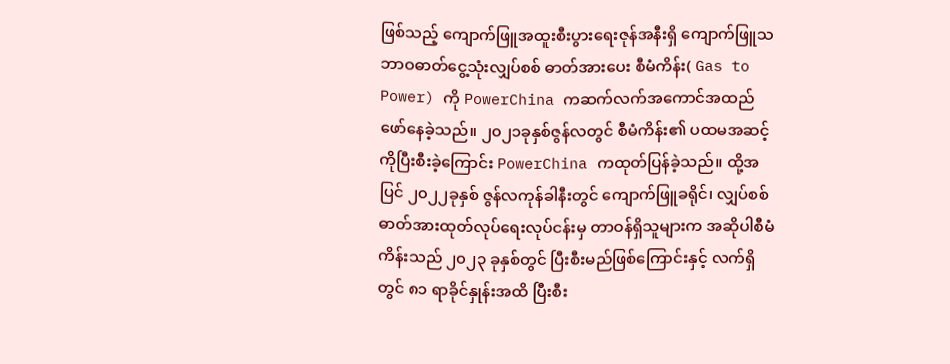ဖြစ်သည့် ကျောက်ဖြူအထူးစီးပွားရေးဇုန်အနီးရှိ ကျောက်ဖြူသဘာဝဓာတ်ငွေ့သုံးလျှပ်စစ် ဓာတ်အားပေး စီမံကိန်း( Gas to Power) ကို PowerChina ကဆက်လက်အကောင်အထည်ဖော်နေခဲ့သည်။ ၂၀၂၁ခုနှစ်ဇွန်လတွင် စီမံကိန်း၏ ပထမအဆင့်ကိုပြီးစီးခဲ့ကြောင်း PowerChina ကထုတ်ပြန်ခဲ့သည်။ ထို့အပြင် ၂၀၂၂ခုနှစ် ဇွန်လကုန်ခါနီးတွင် ကျောက်ဖြူခရိုင်၊ လျှပ်စစ်ဓာတ်အားထုတ်လုပ်ရေးလုပ်ငန်းမှ တာဝန်ရှိသူများက အဆိုပါစီမံကိန်းသည် ၂၀၂၃ ခုနှစ်တွင် ပြီးစီးမည်ဖြစ်ကြောင်းနှင့် လက်ရှိတွင် ၈၁ ရာခိုင်နှုန်းအထိ ပြီးစီး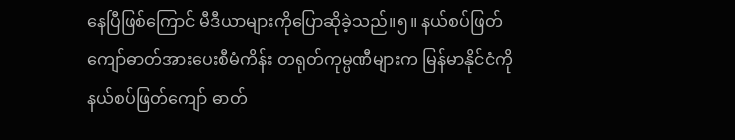နေပြီဖြစ်ကြောင် မီဒီယာများကိုပြောဆိုခဲ့သည်။၅။ နယ်စပ်ဖြတ်ကျော်ဓာတ်အားပေးစီမံကိန်း တရုတ်ကုမ္ပဏီများက မြန်မာနိုင်ငံကို နယ်စပ်ဖြတ်ကျော် ဓာတ်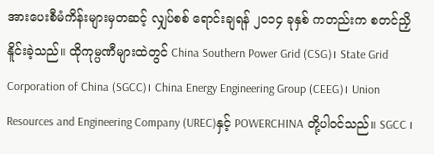အားပေးစီမံကိန်းများမှတဆင့် လျှပ်စစ် ရောင်းချရန် ၂၀၁၄ ခုနှစ် ကတည်းက စတင်ညှိနိူင်းခဲ့သည်။ ထိုကုမ္ပဏီများထဲတွင် China Southern Power Grid (CSG)၊ State Grid Corporation of China (SGCC)၊ China Energy Engineering Group (CEEG)၊ Union Resources and Engineering Company (UREC)နှင့် POWERCHINA တို့ပါဝင်သည်။ SGCC ၊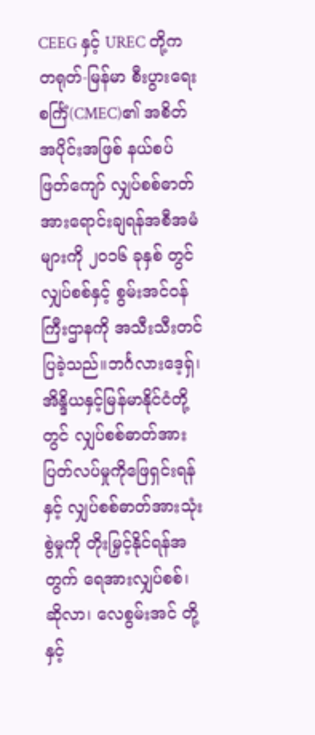CEEG နှင့် UREC တို့က တရုတ်-မြန်မာ စီးပွားရေးစင်္ကြံ(CMEC)၏ အစိတ်အပိုင်းအဖြစ် နယ်စပ်ဖြတ်ကျော် လျှပ်စစ်ဓာတ်အားရောင်းချရန်အစီအမံများကို ၂၀၁၆ ခုနှစ် တွင် လျှပ်စစ်နှင့် စွမ်းအင်ဝန်ကြီးဌာနကို အသီးသီးတင်ပြခဲ့သည်။ဘင်္ဂလားဒေ့ရှ်၊ အိန္ဒိယနှင့်မြန်မာနိုင်ငံတို့တွင် လျှပ်စစ်ဓာတ်အားပြတ်လပ်မှုကိုဖြေရှင်းရန်နှင့် လျှပ်စစ်ဓာတ်အားသုံးစွဲမှုကို တိုးမြှင့်နိုင်ရန်အတွက် ရေအားလျှပ်စစ်၊ ဆိုလာ၊ လေစွမ်းအင် တို့နှင့်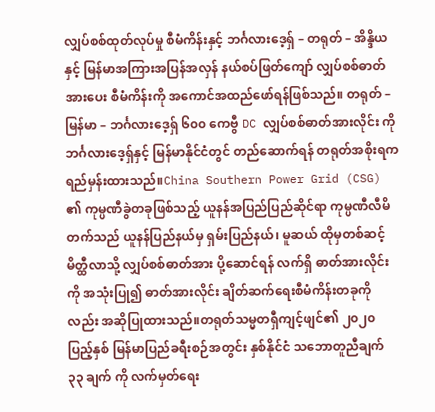လျှပ်စစ်ထုတ်လုပ်မှု စီမံကိန်းနှင့် ဘင်္ဂလားဒေ့ရှ် – တရုတ် – အိန္ဒိယနှင့် မြန်မာအကြားအပြန်အလှန် နယ်စပ်ဖြတ်ကျော် လျှပ်စစ်ဓာတ်အားပေး စီမံကိန်းကို အကောင်အထည်ဖော်ရန်ဖြစ်သည်။ တရုတ် – မြန်မာ – ဘင်္ဂလားဒေ့ရှ် ၆၀၀ ကေဗွီ DC လျှပ်စစ်ဓာတ်အားလိုင်း ကို ဘင်္ဂလားဒေ့ရှ်နှင့် မြန်မာနိုင်ငံတွင် တည်ဆောက်ရန် တရုတ်အစိုးရက ရည်မှန်းထားသည်။China Southern Power Grid (CSG) ၏ ကုမ္ပဏီခွဲတခုဖြစ်သည့် ယူနန်အပြည်ပြည်ဆိုင်ရာ ကုမ္ပဏီလီမိတက်သည် ယူနန်ပြည်နယ်မှ ရှမ်းပြည်နယ်၊ မူဆယ် ထိုမှတစ်ဆင့် မိတ္ထီလာသို့ လျှပ်စစ်ဓာတ်အား ပို့ဆောင်ရန် လက်ရှိ ဓာတ်အားလိုင်းကို အသုံးပြု၍ ဓာတ်အားလိုင်း ချိတ်ဆက်ရေးစီမံကိန်းတခုကိုလည်း အဆိုပြုထားသည်။တရုတ်သမ္မတရှီကျင့်ဖျင်၏ ၂၀၂၀ ပြည့်နှစ် မြန်မာပြည်ခရီးစဉ်အတွင်း နှစ်နိုင်ငံ သဘောတူညီချက် ၃၃ ချက် ကို လက်မှတ်ရေး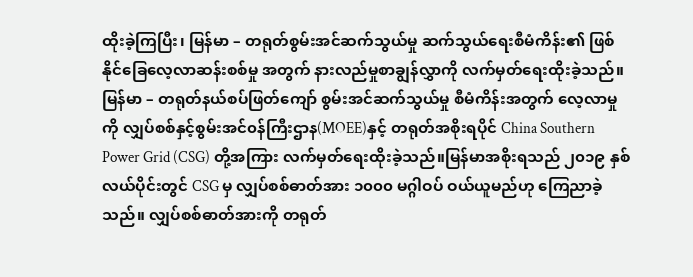ထိုးခဲ့ကြပြီး၊ မြန်မာ – တရုတ်စွမ်းအင်ဆက်သွယ်မှု ဆက်သွယ်ရေးစီမံကိန်း၏ ဖြစ်နိုင်ခြေလေ့လာဆန်းစစ်မှု အတွက် နားလည်မှုစာချွန်လွှာကို လက်မှတ်ရေးထိုးခဲ့သည်။ မြန်မာ – တရုတ်နယ်စပ်ဖြတ်ကျော် စွမ်းအင်ဆက်သွယ်မှု စီမံကိန်းအတွက် လေ့လာမှုကို လျှပ်စစ်နှင့်စွမ်းအင်၀န်ကြီးဌာန(MOEE)နှင့် တရုတ်အစိုးရပိုင် China Southern Power Grid (CSG) တို့အကြား လက်မှတ်ရေးထိုးခဲ့သည်။မြန်မာအစိုးရသည် ၂၀၁၉ နှစ်လယ်ပိုင်းတွင် CSG မှ လျှပ်စစ်ဓာတ်အား ၁၀၀၀ မဂ္ဂါဝပ် ဝယ်ယူမည်ဟု ကြေညာခဲ့သည်။ လျှပ်စစ်ဓာတ်အားကို တရုတ်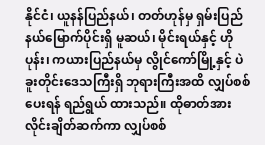နိုင်ငံ၊ ယူနန်ပြည်နယ်၊ တတ်ဟုန်မှ ရှမ်းပြည်နယ်မြောက်ပိုင်းရှိ မူဆယ်၊ မိုင်းရယ်နှင့် ဟိုပုန်း၊ ကယားပြည်နယ်မှ လွိုင်ကော်မြို့နှင့် ပဲခူးတိုင်းဒေသကြီးရှိ ဘုရားကြီးအထိ လျှပ်စစ်ပေးရန် ရည်ရွယ် ထားသည်။ ထိုဓာတ်အားလိုင်းချိတ်ဆက်ကာ လျှပ်စစ်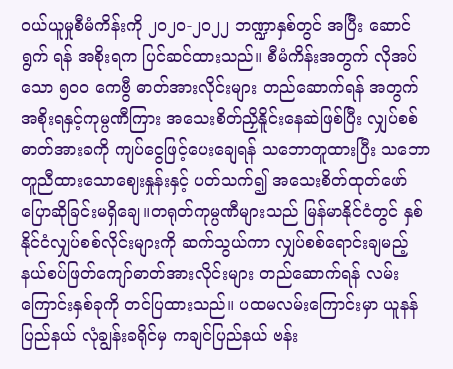ဝယ်ယူမှုစီမံကိန်းကို ၂၀၂၀-၂၀၂၂ ဘဏ္ဍာနှစ်တွင် အပြီး ဆောင်ရွက် ရန် အစိုးရက ပြင်ဆင်ထားသည်။ စီမံကိန်းအတွက် လိုအပ်သော ၅၀၀ ကေဗွီ ဓာတ်အားလိုင်းများ တည်ဆောက်ရန် အတွက် အစိုးရနှင့်ကုမ္ပဏီကြား အသေးစိတ်ညှိနိူင်းနေဆဲဖြစ်ပြီး လျှပ်စစ်ဓာတ်အားခကို ကျပ်ငွေဖြင့်ပေးချေရန် သဘောတူထားပြီး သဘောတူညီထားသောဈေးနှုန်းနှင့် ပတ်သက်၍ အသေးစိတ်ထုတ်ဖော် ပြောဆိုခြင်းမရှိချေ။တရုတ်ကုမ္ပဏီများသည် မြန်မာနိုင်ငံတွင် နှစ်နိုင်ငံလျှပ်စစ်လိုင်းများကို ဆက်သွယ်ကာ လျှပ်စစ်ရောင်းချမည့် နယ်စပ်ဖြတ်ကျော်ဓာတ်အားလိုင်းများ တည်ဆောက်ရန် လမ်းကြောင်းနှစ်ခုကို တင်ပြထားသည်။ ပထမလမ်းကြောင်းမှာ ယူနန်ပြည်နယ် လုံချွန်းခရိုင်မှ ကချင်ပြည်နယ် ဗန်း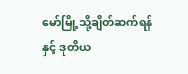မော်မြို့သို့ချိတ်ဆက်ရန်နှင့် ဒုတိယ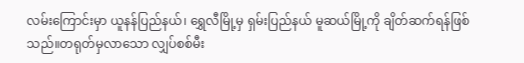လမ်းကြောင်းမှာ ယူနန်ပြည်နယ်၊ ရွှေလီမြို့မှ ရှမ်းပြည်နယ် မူဆယ်မြို့ကို ချိတ်ဆက်ရန်ဖြစ်သည်။တရုတ်မှလာသော လျှပ်စစ်မီး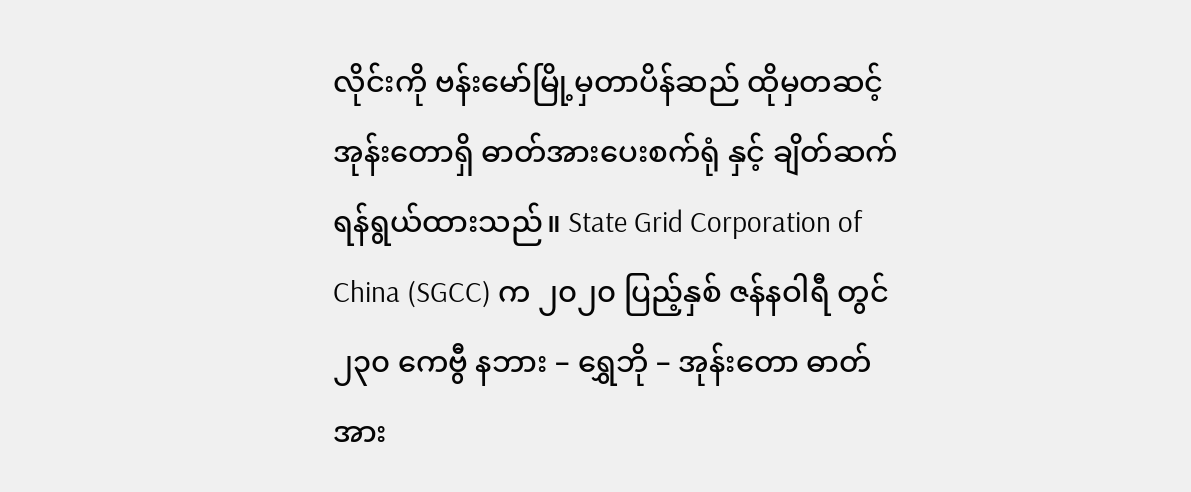လိုင်းကို ဗန်းမော်မြို့မှတာပိန်ဆည် ထိုမှတဆင့် အုန်းတောရှိ ဓာတ်အားပေးစက်ရုံ နှင့် ချိတ်ဆက်ရန်ရွယ်ထားသည်။ State Grid Corporation of China (SGCC) က ၂၀၂၀ ပြည့်နှစ် ဇန်နဝါရီ တွင် ၂၃၀ ကေဗွီ နဘား – ရွှေဘို – အုန်းတော ဓာတ်အား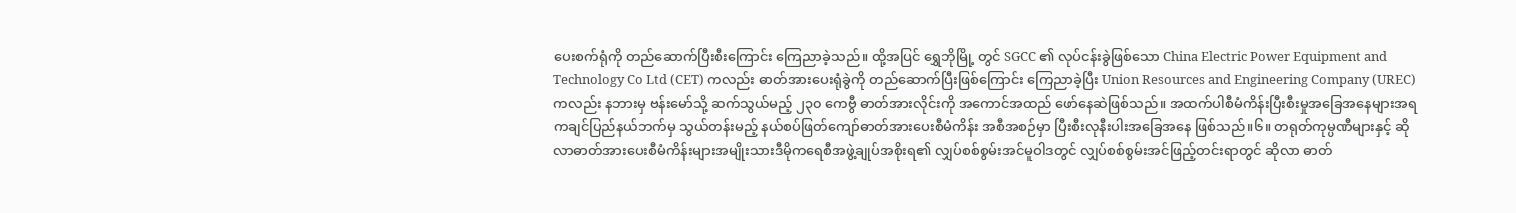ပေးစက်ရုံကို တည်ဆောက်ပြီးစီးကြောင်း ကြေညာခဲ့သည်။ ထို့အပြင် ရွှေဘိုမြို့ တွင် SGCC ၏ လုပ်ငန်းခွဲဖြစ်သော China Electric Power Equipment and Technology Co Ltd (CET) ကလည်း ဓာတ်အားပေးရုံခွဲကို တည်ဆောက်ပြီးဖြစ်ကြောင်း ကြေညာခဲ့ပြီး Union Resources and Engineering Company (UREC) ကလည်း နဘားမှ ဗန်းမော်သို့ ဆက်သွယ်မည့် ၂၃၀ ကေဗွီ ဓာတ်အားလိုင်းကို အကောင်အထည် ဖော်နေဆဲဖြစ်သည်။ အထက်ပါစီမံကိန်းပြီးစီးမှုအခြေအနေများအရ ကချင်ပြည်နယ်ဘက်မှ သွယ်တန်းမည့် နယ်စပ်ဖြတ်ကျော်ဓာတ်အားပေးစီမံကိန်း အစီအစဉ်မှာ ပြီးစီးလုနီးပါးအခြေအနေ ဖြစ်သည်။၆။ တရုတ်ကုမ္ပဏီများနှင့် ဆိုလာဓာတ်အားပေးစီမံကိန်းများအမျိုးသားဒီမိုကရေစီအဖွဲ့ချုပ်အစိုးရ၏ လျှပ်စစ်စွမ်းအင်မူဝါဒတွင် လျှပ်စစ်စွမ်းအင်ဖြည့်တင်းရာတွင် ဆိုလာ ဓာတ်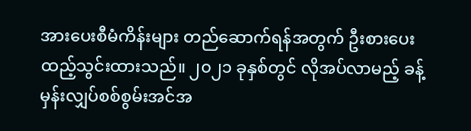အားပေးစီမံကိန်းများ တည်ဆောက်ရန်အတွက် ဦးစားပေးထည့်သွင်းထားသည်။ ၂၀၂၁ ခုနှစ်တွင် လိုအပ်လာမည့် ခန့်မှန်းလျှပ်စစ်စွမ်းအင်အ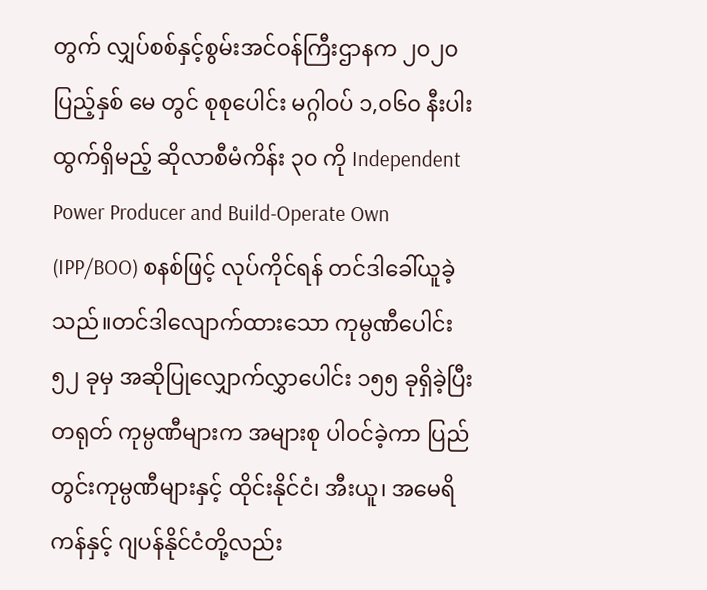တွက် လျှပ်စစ်နှင့်စွမ်းအင်ဝန်ကြီးဌာနက ၂၀၂၀ ပြည့်နှစ် မေ တွင် စုစုပေါင်း မဂ္ဂါဝပ် ၁,၀၆၀ နီးပါး ထွက်ရှိမည့် ဆိုလာစီမံကိန်း ၃၀ ကို Independent Power Producer and Build-Operate Own (IPP/BOO) စနစ်ဖြင့် လုပ်ကိုင်ရန် တင်ဒါခေါ်ယူခဲ့သည်။တင်ဒါလျောက်ထားသော ကုမ္ပဏီပေါင်း ၅၂ ခုမှ အဆိုပြုလျှောက်လွှာပေါင်း ၁၅၅ ခုရှိခဲ့ပြီး တရုတ် ကုမ္ပဏီများက အများစု ပါဝင်ခဲ့ကာ ပြည်တွင်းကုမ္ပဏီများနှင့် ထိုင်းနိုင်ငံ၊ အီးယူ၊ အမေရိကန်နှင့် ဂျပန်နိုင်ငံတို့လည်း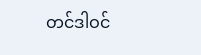တင်ဒါဝင်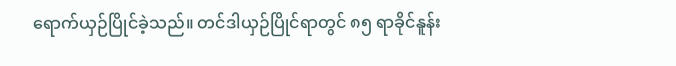ရောက်ယှဉ်ပြိုင်ခဲ့သည်။ တင်ဒါယှဉ်ပြိုင်ရာတွင် ၈၅ ရာခိုင်နူန်း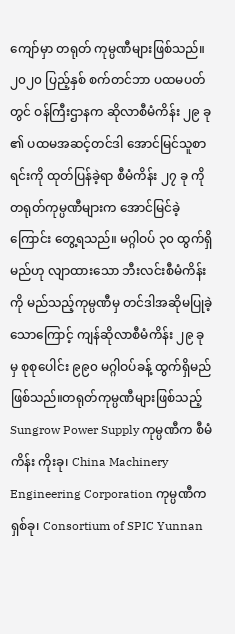ကျော်မှာ တရုတ် ကုမ္ပဏီများဖြစ်သည်။ ၂၀၂၀ ပြည့်နှစ် စက်တင်ဘာ ပထမပတ်တွင် ဝန်ကြီးဌာနက ဆိုလာစီမံကိန်း ၂၉ ခု ၏ ပထမအဆင့်တင်ဒါ အောင်မြင်သူစာရင်းကို ထုတ်ပြန်ခဲ့ရာ စီမံကိန်း ၂၇ ခု ကို တရုတ်ကုမ္ပဏီများက အောင်မြင်ခဲ့ကြောင်း တွေ့ရသည်။ မဂ္ဂါဝပ် ၃၀ ထွက်ရှိမည်ဟု လျာထားသော ဘီးလင်းစီမံကိန်းကို မည်သည့်ကုမ္ပဏီမှ တင်ဒါအဆိုမပြုခဲ့သောကြောင့် ကျန်ဆိုလာစီမံကိန်း ၂၉ ခု မှ စုစုပေါင်း ၉၉၀ မဂ္ဂါဝပ်ခန့် ထွက်ရှိမည်ဖြစ်သည်။တရုတ်ကုမ္ပဏီများဖြစ်သည့် Sungrow Power Supply ကုမ္ပဏီက စီမံကိန်း ကိုးခု၊ China Machinery Engineering Corporation ကုမ္ပဏီက ရှစ်ခု၊ Consortium of SPIC Yunnan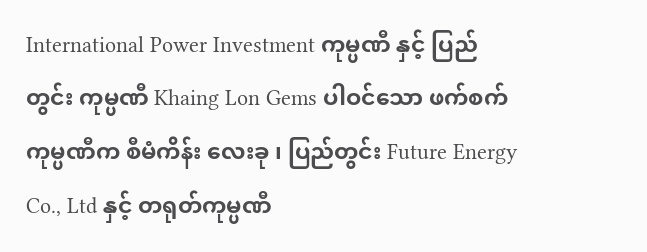International Power Investment ကုမ္ပဏီ နှင့် ပြည်တွင်း ကုမ္ပဏီ Khaing Lon Gems ပါဝင်သော ဖက်စက်ကုမ္ပဏီက စီမံကိန်း လေးခု ၊ ပြည်တွင်း Future Energy Co., Ltd နှင့် တရုတ်ကုမ္ပဏီ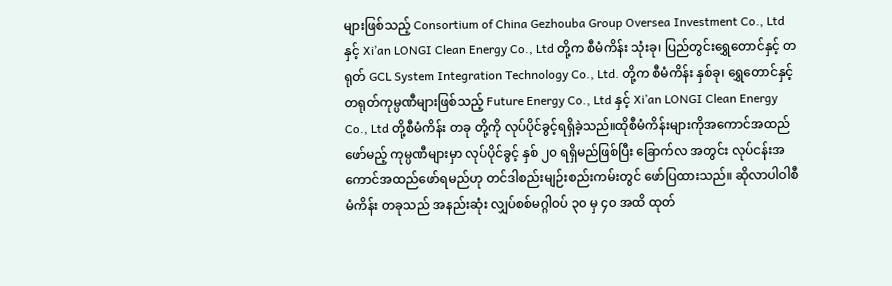များဖြစ်သည့် Consortium of China Gezhouba Group Oversea Investment Co., Ltd နှင့် Xi’an LONGI Clean Energy Co., Ltd တို့က စီမံကိန်း သုံးခု၊ ပြည်တွင်းရွှေတောင်နှင့် တရုတ် GCL System Integration Technology Co., Ltd. တို့က စီမံကိန်း နှစ်ခု၊ ရွှေတောင်နှင့် တရုတ်ကုမ္ပဏီများဖြစ်သည့် Future Energy Co., Ltd နှင့် Xi’an LONGI Clean Energy Co., Ltd တို့စီမံကိန်း တခု တို့ကို လုပ်ပိုင်ခွင့်ရရှိခဲ့သည်။ထိုစီမံကိန်းများကိုအကောင်အထည်ဖော်မည့် ကုမ္ပဏီများမှာ လုပ်ပိုင်ခွင့် နှစ် ၂၀ ရရှိမည်ဖြစ်ပြီး ခြောက်လ အတွင်း လုပ်ငန်းအကောင်အထည်ဖော်ရမည်ဟု တင်ဒါစည်းမျဉ်းစည်းကမ်းတွင် ဖော်ပြထားသည်။ ဆိုလာပါဝါစီမံကိန်း တခုသည် အနည်းဆုံး လျှပ်စစ်မဂ္ဂါဝပ် ၃၀ မှ ၄၀ အထိ ထုတ်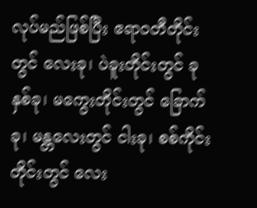လုပ်မည်ဖြစ်ပြီး ဧရာဝတီတိုင်း တွင် လေးခု၊ ပဲခူးတိုင်းတွင် ခုနှစ်ခု၊ မကွေးတိုင်းတွင် ခြောက်ခု၊ မန္တလေးတွင် ငါးခု၊ စစ်ကိုင်းတိုင်းတွင် လေး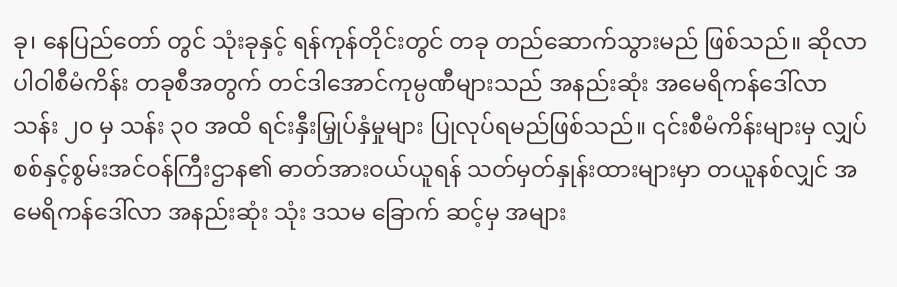ခု၊ နေပြည်တော် တွင် သုံးခုနှင့် ရန်ကုန်တိုင်းတွင် တခု တည်ဆောက်သွားမည် ဖြစ်သည်။ ဆိုလာပါဝါစီမံကိန်း တခုစီအတွက် တင်ဒါအောင်ကုမ္ပဏီများသည် အနည်းဆုံး အမေရိကန်ဒေါ်လာ သန်း ၂၀ မှ သန်း ၃၀ အထိ ရင်းနှီးမြှုပ်နှံမှုများ ပြုလုပ်ရမည်ဖြစ်သည်။ ၎င်းစီမံကိန်းများမှ လျှပ်စစ်နှင့်စွမ်းအင်ဝန်ကြီးဌာန၏ ဓာတ်အားဝယ်ယူရန် သတ်မှတ်နှုန်းထားများမှာ တယူနစ်လျှင် အမေရိကန်ဒေါ်လာ အနည်းဆုံး သုံး ဒသမ ခြောက် ဆင့်မှ အများ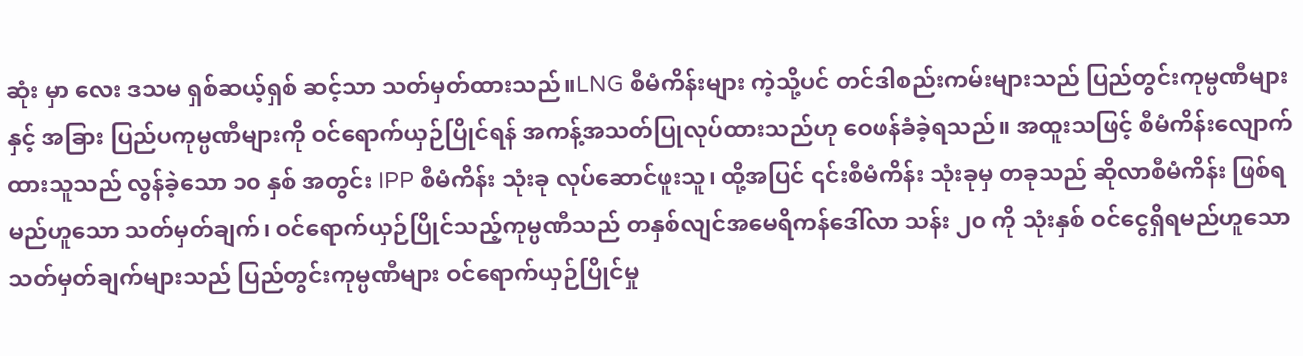ဆုံး မှာ လေး ဒသမ ရှစ်ဆယ့်ရှစ် ဆင့်သာ သတ်မှတ်ထားသည်။LNG စီမံကိန်းများ ကဲ့သို့ပင် တင်ဒါစည်းကမ်းများသည် ပြည်တွင်းကုမ္ပဏီများနှင့် အခြား ပြည်ပကုမ္ပဏီများကို ဝင်ရောက်ယှဉ်ပြိုင်ရန် အကန့်အသတ်ပြုလုပ်ထားသည်ဟု ဝေဖန်ခံခဲ့ရသည်။ အထူးသဖြင့် စီမံကိန်းလျောက်ထားသူသည် လွန်ခဲ့သော ၁၀ နှစ် အတွင်း IPP စီမံကိန်း သုံးခု လုပ်ဆောင်ဖူးသူ၊ ထို့အပြင် ၎င်းစီမံကိန်း သုံးခုမှ တခုသည် ဆိုလာစီမံကိန်း ဖြစ်ရမည်ဟူသော သတ်မှတ်ချက်၊ ဝင်ရောက်ယှဉ်ပြိုင်သည့်ကုမ္ပဏီသည် တနှစ်လျင်အမေရိကန်ဒေါ်လာ သန်း ၂၀ ကို သုံးနှစ် ဝင်ငွေရှိရမည်ဟူသော သတ်မှတ်ချက်များသည် ပြည်တွင်းကုမ္ပဏီများ ဝင်ရောက်ယှဉ်ပြိုင်မှု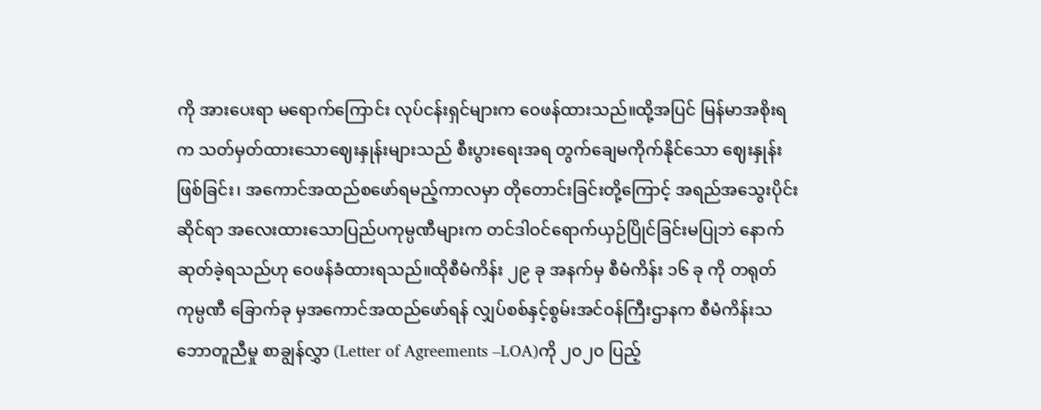ကို အားပေးရာ မရောက်ကြောင်း လုပ်ငန်းရှင်များက ဝေဖန်ထားသည်။ထို့အပြင် မြန်မာအစိုးရက သတ်မှတ်ထားသောဈေးနှုန်းများသည် စီးပွားရေးအရ တွက်ချေမကိုက်နိုင်သော ဈေးနှုန်းဖြစ်ခြင်း၊ အကောင်အထည်စဖော်ရမည့်ကာလမှာ တိုတောင်းခြင်းတို့ကြောင့် အရည်အသွေးပိုင်းဆိုင်ရာ အလေးထားသောပြည်ပကုမ္ပဏီများက တင်ဒါဝင်ရောက်ယှဉ်ပြိုင်ခြင်းမပြုဘဲ နောက်ဆုတ်ခဲ့ရသည်ဟု ဝေဖန်ခံထားရသည်။ထိုစီမံကိန်း ၂၉ ခု အနက်မှ စီမံကိန်း ၁၆ ခု ကို တရုတ်ကုမ္ပဏီ ခြောက်ခု မှအကောင်အထည်ဖော်ရန် လျှပ်စစ်နှင့်စွမ်းအင်ဝန်ကြီးဌာနက စီမံကိန်းသဘောတူညီမှု စာချွန်လွှာ (Letter of Agreements –LOA)ကို ၂၀၂၀ ပြည့်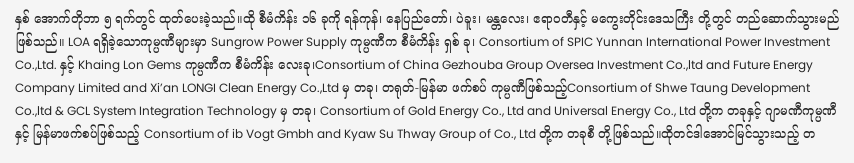နှစ် အောက်တိုဘာ ၅ ရက်တွင် ထုတ်ပေးခဲ့သည်။ထို စီမံကိန်း ၁၆ ခုကို ရန်ကုန်၊ နေပြည်တော်၊ ပဲခူး၊ မန္တလေး၊ ဧရာဝတီနှင့် မကွေးတိုင်းဒေသကြီး တို့တွင် တည်ဆောက်သွားမည်ဖြစ်သည်။ LOA ရရှိခဲ့သောကုမ္ပဏီများမှာ Sungrow Power Supply ကုမ္ပဏီက စီမံကိန်း ရှစ် ခု၊ Consortium of SPIC Yunnan International Power Investment Co.,Ltd. နှင့် Khaing Lon Gems ကုမ္ပဏီက စီမံကိန်း လေးခု၊Consortium of China Gezhouba Group Oversea Investment Co.,ltd and Future Energy Company Limited and Xi’an LONGI Clean Energy Co.,Ltd မှ တခု၊ တရုတ်-မြန်မာ ဖက်စပ် ကုမ္ပဏီဖြစ်သည့်Consortium of Shwe Taung Development Co.,ltd & GCL System Integration Technology မှ တခု၊ Consortium of Gold Energy Co., Ltd and Universal Energy Co., Ltd တို့က တခုနှင့် ဂျာမဏီကုမ္ပဏီနှင့် မြန်မာဖက်စပ်ဖြစ်သည့် Consortium of ib Vogt Gmbh and Kyaw Su Thway Group of Co., Ltd တို့က တခုစီ တို့ဖြစ်သည်။ထိုတင်ဒါအောင်မြင်သွားသည့် တ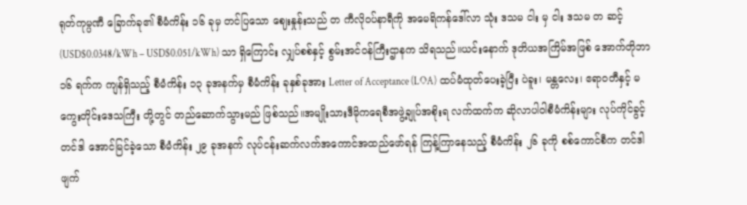ရုတ်ကုမ္ပဏီ ခြောက်ခု၏ စီမံကိန်း ၁၆ ခုမှ တင်ပြသော ဈေးနှုန်းသည် တ ကီလိုဝပ်နာရီကို အမေရိကန်ဒေါ်လာ သုံး ဒသမ ငါး မှ ငါး ဒသမ တ ဆင့် (USD$0.0348/kWh – USD$0.051/kWh) သာ ရှိကြောင်း လျှပ်စစ်နှင့် စွမ်းအင်ဝန်ကြီးဌာနက သိရသည်။ယင်းနောက် ဒုတိယအကြိမ်အဖြစ် အောက်တိုဘာ ၁၆ ရက်က ကျန်ရှိသည့် စီမံကိန်း ၁၃ ခုအနက်မှ စီမံကိန်း ခုနှစ်ခုအား Letter of Acceptance (LOA) ထပ်မံထုတ်ပေးခဲ့ပြီး ပဲခူး၊ မန္တလေး၊ ဧရာဝတီနှင့် မကွေးတိုင်းဒေသကြီး တို့တွင် တည်ဆောက်သွားမည် ဖြစ်သည်။အမျိုးသားဒီမိုကရေစီအဖွဲ့ချုပ်အစိုးရ လက်ထက်က ဆိုလာပါဝါစီမံကိန်းများ လုပ်ကိုင်ခွင့်တင်ဒါ အောင်မြင်ခဲ့သော စီမံကိန်း ၂၉ ခုအနက် လုပ်ငန်းဆက်လက်အကောင်အထည်ဖော်ရန် ကြန့်ကြာနေသည့် စီမံကိန်း ၂၆ ခုကို စစ်ကောင်စီက တင်ဒါဖျက်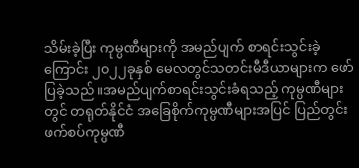သိမ်းခဲ့ပြီး ကုမ္ပဏီများကို အမည်ပျက် စာရင်းသွင်းခဲ့ကြောင်း ၂၀၂၂ခုနှစ် မေလတွင်သတင်းမီဒီယာများက ဖော်ပြခဲ့သည်။အမည်ပျက်စာရင်းသွင်းခံရသည့် ကုမ္ပဏီများတွင် တရုတ်နိုင်ငံ အခြေစိုက်ကုမ္ပဏီများအပြင် ပြည်တွင်းဖက်စပ်ကုမ္ပဏီ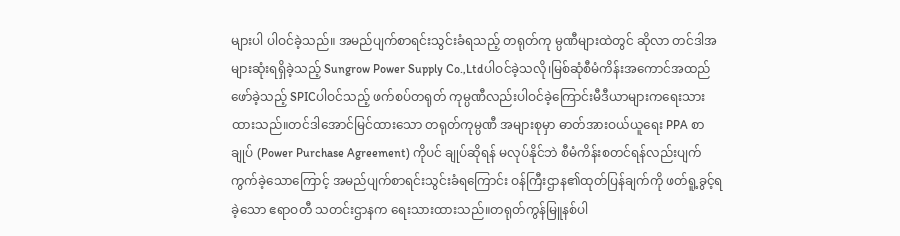များပါ ပါဝင်ခဲ့သည်။ အမည်ပျက်စာရင်းသွင်းခံရသည့် တရုတ်ကု မ္ပဏီများထဲတွင် ဆိုလာ တင်ဒါအများဆုံးရရှိခဲ့သည့် Sungrow Power Supply Co.,Ltdပါဝင်ခဲ့သလို၊မြစ်ဆုံစီမံကိန်းအကောင်အထည်ဖော်ခဲ့သည့် SPICပါဝင်သည့် ဖက်စပ်တရုတ် ကုမ္ပဏီလည်းပါဝင်ခဲ့ကြောင်းမီဒီယာများကရေးသားထားသည်။တင်ဒါအောင်မြင်ထားသော တရုတ်ကုမ္ပဏီ အများစုမှာ ဓာတ်အားဝယ်ယူရေး PPA စာချုပ် (Power Purchase Agreement) ကိုပင် ချုပ်ဆိုရန် မလုပ်နိုင်ဘဲ စီမံကိန်းစတင်ရန်လည်းပျက်ကွက်ခဲ့သောကြောင့် အမည်ပျက်စာရင်းသွင်းခံရကြောင်း ဝန်ကြီးဌာန၏ထုတ်ပြန်ချက်ကို ဖတ်ရူ့ခွင့်ရခဲ့သော ဧရာဝတီ သတင်းဌာနက ရေးသားထားသည်။တရုတ်ကွန်မြူနစ်ပါ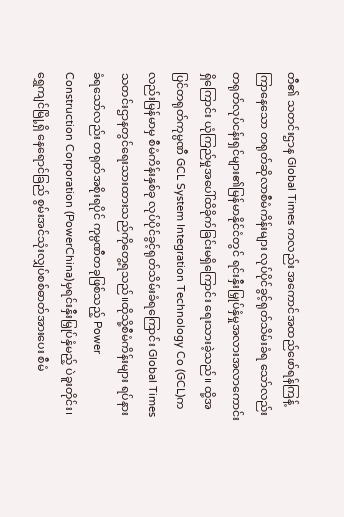တီ၏ သတင်းဌာန Global Times ကလည်း အကောင်အထည်ဖော်ရန်ကြန့်ကြာနေသော တရုတ်ဆိုလာစီမံကိန်းများ လုပ်ပိုင်ခွင့်ရုတ်သိမ်းခံရ သော်လည်း တရုတ်လုပ်ငန်းရှင်များ၏မြန်မာနိုင်ငံတွင် ရင်းနှီးမြှုပ်နှံမှုအလားအလာကောင်း ရှိကြောင်း ယုံကြည်မှုအပေါ်ထိခိုက်ခြင်းမရှိကြောင်း ရေးသားခဲ့သည်။ ထို့အပြင်တရုတ်ကုမ္ပဏီ GCL System Integration Technology Co (GCL)ကလည်းမြန်မာမှ စီမံကိန်းနှစ်ခု လုပ်ပိုင်ခွင့်ရုတ်သိမ်းခံရကြောင်း Global Times သတင်းဌာနတွင်ရေးသားထားသည်ကိုတွေ့ရသည်။ထိုသို့စီမံကိန်းများ ရပ်နားခံရသော်လည်း တရုတ်အစိုးရပိုင် ကုမ္ပဏီတခုဖြစ်သည့် Power Construction Corporation (PowerChina)မှရင်းနှီးမြှုပ်နှံမည့် ပဲခူးတိုင်း၊ ရွှေကျင်မြို့ရှိ နေရောင်ခြည် စွမ်းအင်သုံးလျှပ်စစ်ဓာတ်အားပေး စီမံ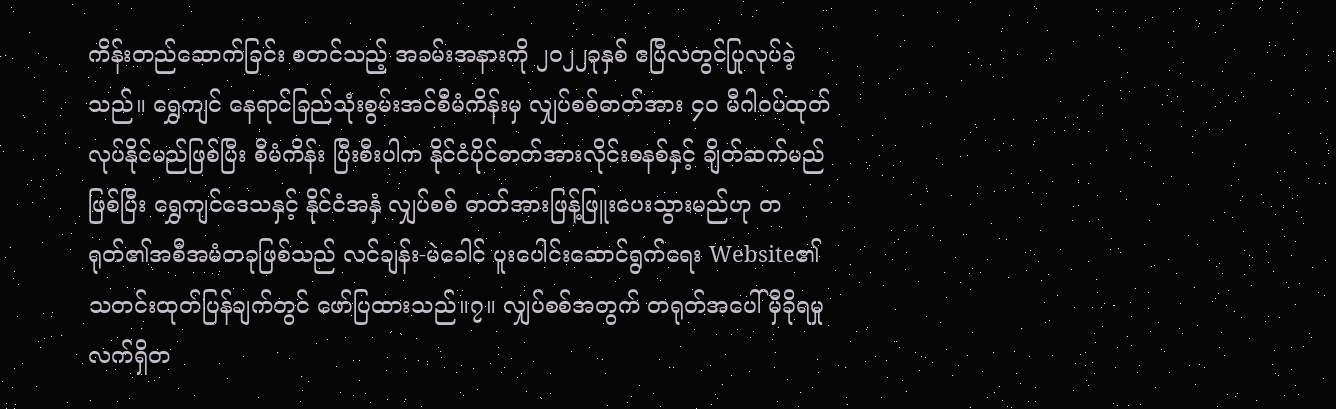ကိန်းတည်ဆောက်ခြင်း စတင်သည့် အခမ်းအနားကို ၂၀၂၂ခုနှစ် ဧပြီလတွင်ပြုလုပ်ခဲ့သည်။ ရွှေကျင် နေရာင်ခြည်သုံးစွမ်းအင်စီမံကိန်းမှ လျှပ်စစ်ဓာတ်အား ၄၀ မီဂါဝပ်ထုတ်လုပ်နိုင်မည်ဖြစ်ပြီး စီမံကိန်း ပြီးစီးပါက နိုင်ငံပိုင်ဓာတ်အားလိုင်းစနစ်နှင့် ချိတ်ဆက်မည်ဖြစ်ပြီး ရွှေကျင်ဒေသနှင့် နိုင်ငံအနှံ လျှပ်စစ် ဓာတ်အားဖြန့်ဖြူးပေးသွားမည်ဟု တရုတ်၏အစီအမံတခုဖြစ်သည် လင်ချန်း-မဲခေါင် ပူးပေါင်းဆောင်ရွက်ရေး Website၏ သတင်းထုတ်ပြန်ချက်တွင် ဖော်ပြထားသည်။၇။ လျှပ်စစ်အတွက် တရုတ်အပေါ် မှီခိုရမှုလက်ရှိတ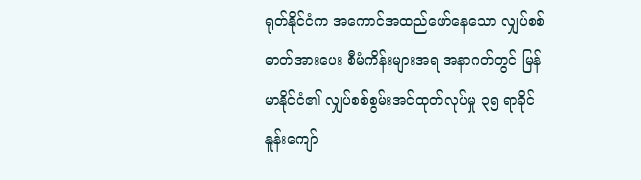ရုတ်နိုင်ငံက အကောင်အထည်ဖော်နေသော လျှပ်စစ်ဓာတ်အားပေး စီမံကိန်းများအရ အနာဂတ်တွင် မြန်မာနိုင်ငံ၏ လျှပ်စစ်စွမ်းအင်ထုတ်လုပ်မှု ၃၅ ရာခိုင်နူန်းကျော်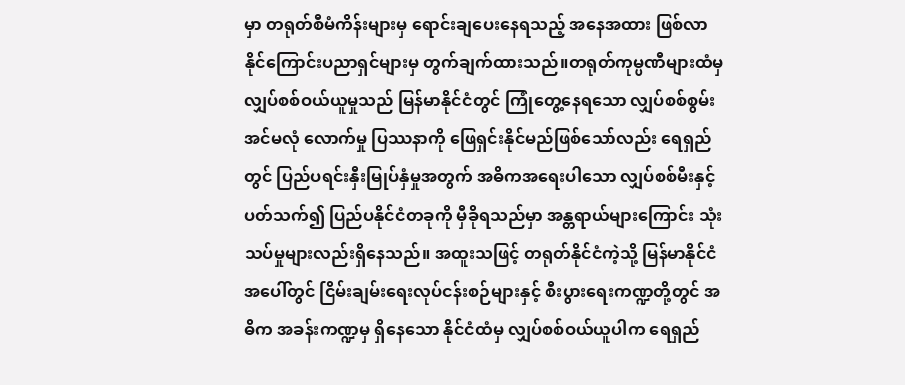မှာ တရုတ်စီမံကိန်းများမှ ရောင်းချပေးနေရသည့် အနေအထား ဖြစ်လာနိုင်ကြောင်းပညာရှင်များမှ တွက်ချက်ထားသည်။တရုတ်ကုမ္ပဏီများထံမှ လျှပ်စစ်ဝယ်ယူမှုသည် မြန်မာနိုင်ငံတွင် ကြုံတွေ့နေရသော လျှပ်စစ်စွမ်းအင်မလုံ လောက်မှု ပြဿနာကို ဖြေရှင်းနိုင်မည်ဖြစ်သော်လည်း ရေရှည်တွင် ပြည်ပရင်းနှီးမြုပ်နှံမှုအတွက် အဓိကအရေးပါသော လျှပ်စစ်မီးနှင့်ပတ်သက်၍ ပြည်ပနိုင်ငံတခုကို မှီခိုရသည်မှာ အန္တရာယ်များကြောင်း သုံးသပ်မှုများလည်းရှိနေသည်။ အထူးသဖြင့် တရုတ်နိုင်ငံကဲ့သို့ မြန်မာနိုင်ငံအပေါ်တွင် ငြိမ်းချမ်းရေးလုပ်ငန်းစဉ်များနှင့် စီးပွားရေးကဏ္ဍတို့တွင် အဓိက အခန်းကဏ္ဍမှ ရှိနေသော နိုင်ငံထံမှ လျှပ်စစ်ဝယ်ယူပါက ရေရှည်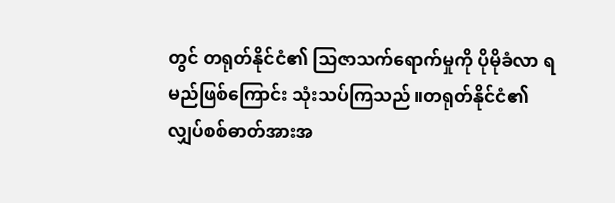တွင် တရုတ်နိုင်ငံ၏ သြဇာသက်ရောက်မှုကို ပိုမိုခံလာ ရမည်ဖြစ်ကြောင်း သုံးသပ်ကြသည်။တရုတ်နိုင်ငံ၏ လျှပ်စစ်ဓာတ်အားအ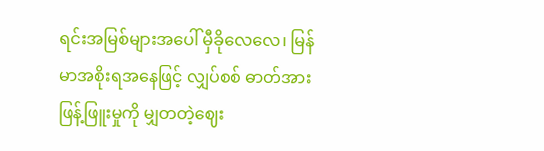ရင်းအမြစ်များအပေါ် မှီခိုလေလေ၊ မြန်မာအစိုးရအနေဖြင့် လျှပ်စစ် ဓာတ်အားဖြန့်ဖြူးမှုကို မျှတတဲ့ဈေး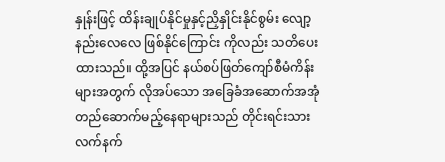နှုန်းဖြင့် ထိန်းချုပ်နိုင်မှုနှင့်ညှိနှိုင်းနိုင်စွမ်း လျော့နည်းလေလေ ဖြစ်နိုင်ကြောင်း ကိုလည်း သတိပေးထားသည်။ ထို့အပြင် နယ်စပ်ဖြတ်ကျော်စီမံကိန်းများအတွက် လိုအပ်သော အခြေခံအဆောက်အအုံ တည်ဆောက်မည့်နေရာများသည် တိုင်းရင်းသားလက်နက်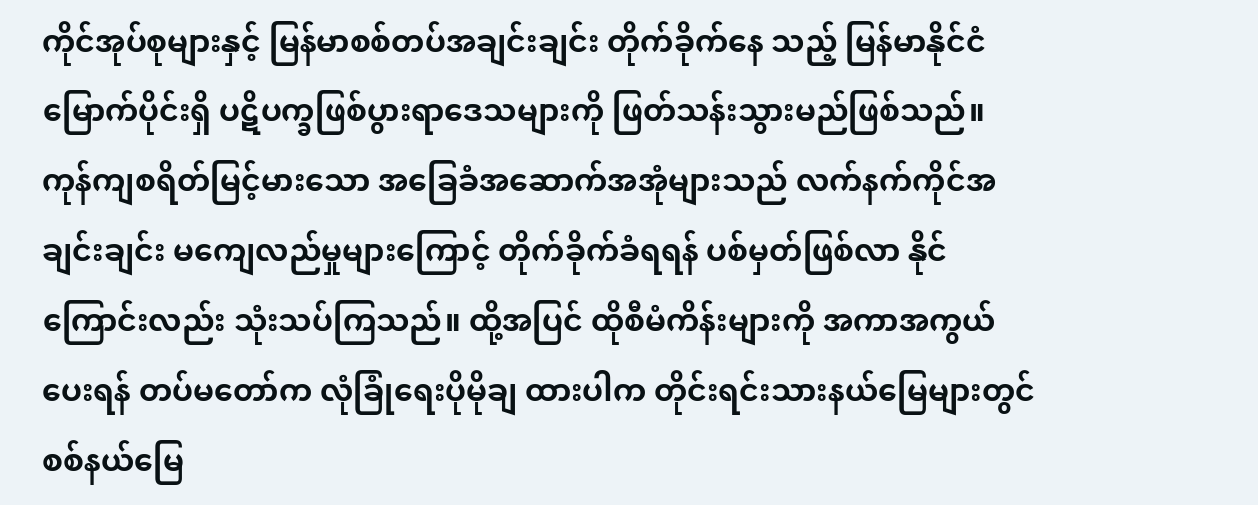ကိုင်အုပ်စုများနှင့် မြန်မာစစ်တပ်အချင်းချင်း တိုက်ခိုက်နေ သည့် မြန်မာနိုင်ငံမြောက်ပိုင်းရှိ ပဋိပက္ခဖြစ်ပွားရာဒေသများကို ဖြတ်သန်းသွားမည်ဖြစ်သည်။ ကုန်ကျစရိတ်မြင့်မားသော အခြေခံအဆောက်အအုံများသည် လက်နက်ကိုင်အချင်းချင်း မကျေလည်မှုများကြောင့် တိုက်ခိုက်ခံရရန် ပစ်မှတ်ဖြစ်လာ နိုင်ကြောင်းလည်း သုံးသပ်ကြသည်။ ထို့အပြင် ထိုစီမံကိန်းများကို အကာအကွယ်ပေးရန် တပ်မတော်က လုံခြုံရေးပိုမိုချ ထားပါက တိုင်းရင်းသားနယ်မြေများတွင် စစ်နယ်မြေ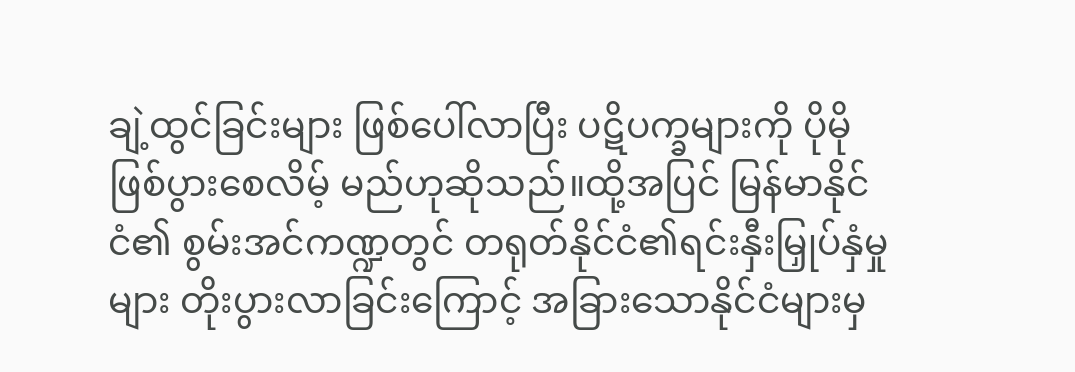ချဲ့ထွင်ခြင်းများ ဖြစ်ပေါ်လာပြီး ပဋိပက္ခများကို ပိုမိုဖြစ်ပွားစေလိမ့် မည်ဟုဆိုသည်။ထို့အပြင် မြန်မာနိုင်ငံ၏ စွမ်းအင်ကဏ္ဍတွင် တရုတ်နိုင်ငံ၏ရင်းနှီးမြှုပ်နှံမှုများ တိုးပွားလာခြင်းကြောင့် အခြားသောနိုင်ငံများမှ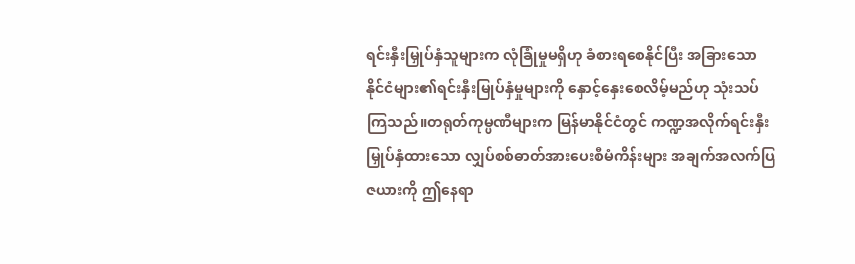ရင်းနှီးမြှုပ်နှံသူများက လုံခြုံမှုမရှိဟု ခံစားရစေနိုင်ပြီး အခြားသောနိုင်ငံများ၏ရင်းနှီးမြုပ်နှံမှုများကို နှောင့်နှေးစေလိမ့်မည်ဟု သုံးသပ်ကြသည်။တရုတ်ကုမ္ပဏီများက မြန်မာနိုင်ငံတွင် ကဏ္ဍအလိုက်ရင်းနှီးမြှုပ်နှံထားသော လျှပ်စစ်ဓာတ်အားပေးစီမံကိန်းများ အချက်အလက်ပြဇယားကို ဤနေရာ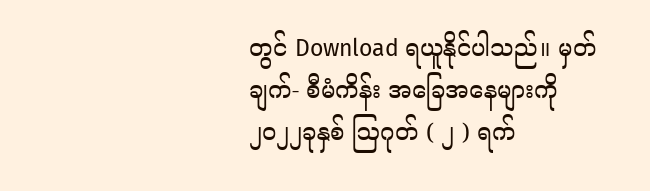တွင် Download ရယူနိုင်ပါသည်။ မှတ်ချက်- စီမံကိန်း အခြေအနေများကို ၂၀၂၂ခုနှစ် ဩဂုတ် ( ၂ ) ရက်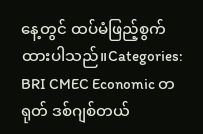နေ့တွင် ထပ်မံဖြည့်စွက်ထားပါသည်။Categories: BRI CMEC Economic တရုတ် ဒစ်ဂျစ်တယ်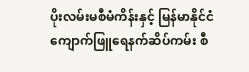ပိုးလမ်းမစီမံကိန်းနှင့် မြန်မာနိုင်ငံကျောက်ဖြူရေနက်ဆိပ်ကမ်း စီ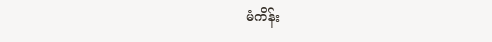မံကိန်း